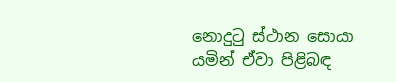නොදුටු ස්ථාන සොයා යමින් ඒවා පිළිබඳ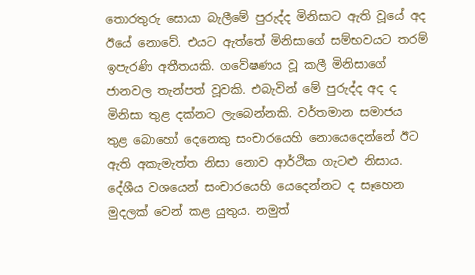තොරතුරු සොයා බැලීමේ පුරුද්ද මිනිසාට ඇති වූයේ අද ඊයේ නොවේ. එයට ඇත්තේ මිනිසාගේ සම්භවයට තරම් ඉපැරණි අතීතයකි. ගවේෂණය වූ කලී මිනිසාගේ ජානවල තැන්පත් වූවකි. එබැවින් මේ පුරුද්ද අද ද මිනිසා තුළ දක්නට ලැබෙන්නකි. වර්තමාන සමාජය තුළ බොහෝ දෙනෙකු සංචාරයෙහි නොයෙදෙන්නේ ඊට ඇති අකැමැත්ත නිසා නොව ආර්ථික ගැටළු නිසාය. දේශීය වශයෙන් සංචාරයෙහි යෙදෙන්නට ද සෑහෙන මුදලක් වෙන් කළ යුතුය. නමුත්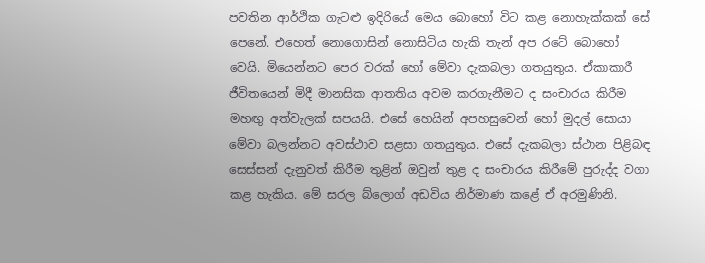පවතින ආර්ථික ගැටළු ඉදිරියේ මෙය බොහෝ විට කළ නොහැක්කක් සේ පෙනේ. එහෙත් නොගොසින් නොසිටිය හැකි තැන් අප රටේ බොහෝ වෙයි. මියෙන්නට පෙර වරක් හෝ මේවා දැකබලා ගතයුතුය. ඒකාකාරී ජීවිතයෙන් මිදී මානසික ආතතිය අවම කරගැනීමට ද සංචාරය කිරීම මහඟු අත්වැලක් සපයයි. එසේ හෙයින් අපහසුවෙන් හෝ මුදල් සොයා මේවා බලන්නට අවස්ථාව සළසා ගතයුතුය. එසේ දැකබලා ස්ථාන පිළිබඳ සෙස්සන් දැනුවත් කිරීම තුළින් ඔවුන් තුළ ද සංචාරය කිරීමේ පුරුද්ද වගා කළ හැකිය. මේ සරල බ්ලොග් අඩවිය නිර්මාණ කළේ ඒ අරමුණිනි.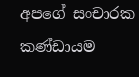අපගේ සංචාරක කණ්ඩායම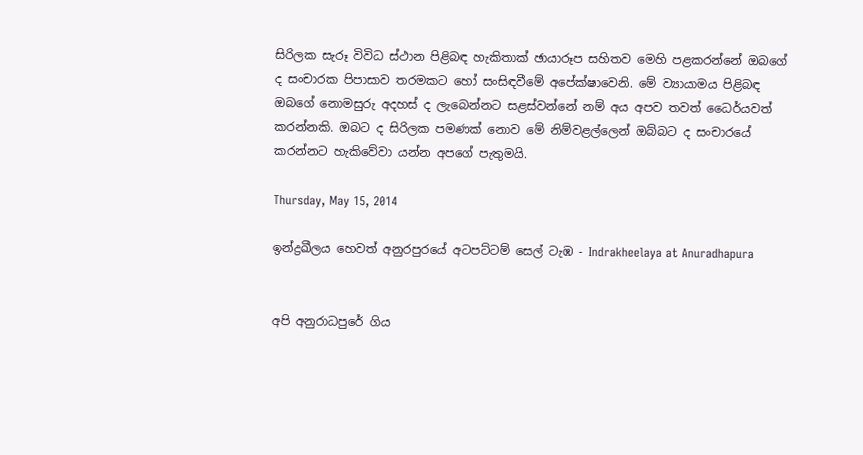සිරිලක සැරූ විවිධ ස්ථාන පිළිබඳ හැකිතාක් ඡායාරූප සහිතව මෙහි පළකරන්නේ ඔබගේ ද සංචාරක පිපාසාව තරමකට හෝ සංසිඳවීමේ අපේක්ෂාවෙනි. මේ ව්‍යායාමය පිළිබඳ ඔබගේ නොමසුරු අදහස් ද ලැබෙන්නට සළස්වන්නේ නම් අය අපව තවත් ධෛර්යවත් කරන්නකි. ඔබට ද සිරිලක පමණක් නොව මේ නිම්වළල්ලෙන් ඔබ්බට ද සංචාරයේ කරන්නට හැකිවේවා යන්න අපගේ පැතුමයි.

Thursday, May 15, 2014

ඉන්ද්‍රඛීලය හෙවත් අනුරපුරයේ අටපට්ටම් සෙල් ටැඹ - Indrakheelaya at Anuradhapura


අපි අනුරාධපුරේ ගිය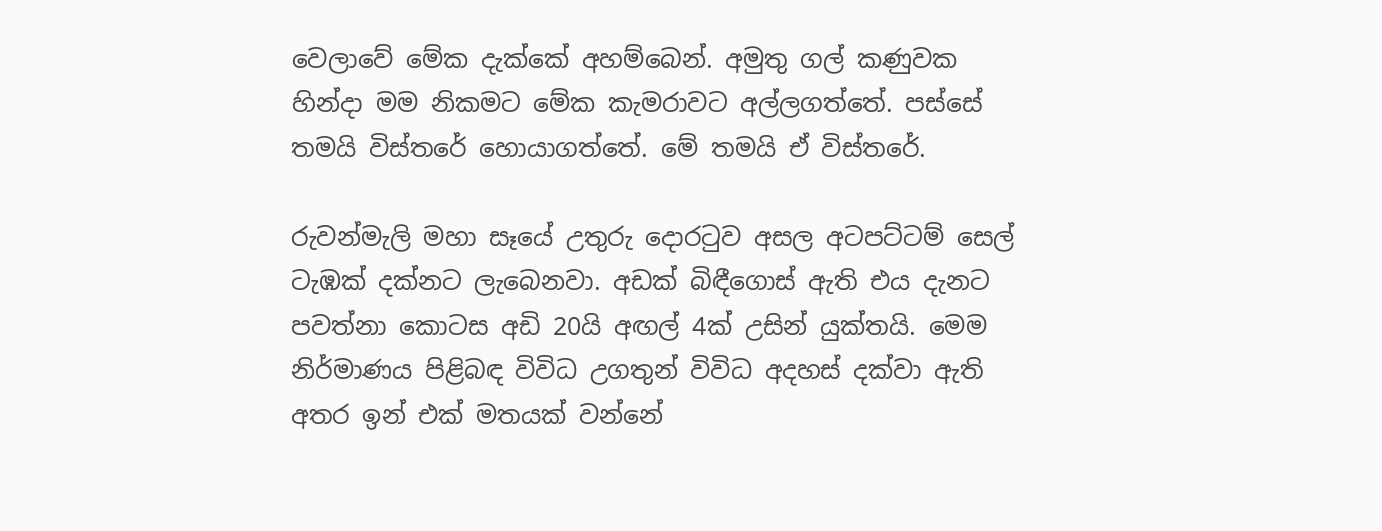වෙලාවේ මේක දැක්කේ අහම්බෙන්. අමුතු ගල් කණුවක හින්දා මම නිකමට මේක කැමරාවට අල්ලගත්තේ. පස්සේ තමයි විස්තරේ හොයාගත්තේ. මේ තමයි ඒ විස්තරේ.

රුවන්මැලි මහා සෑයේ උතුරු දොරටුව අසල අටපට්ටම් සෙල් ටැඹක් දක්නට ලැබෙනවා. අඩක් බිඳීගොස් ඇති එය දැනට පවත්නා කොටස අඩි 20යි අඟල් 4ක් උසින් යුක්තයි. මෙම නිර්මාණය පිළිබඳ විවිධ උගතුන් විවිධ අදහස් දක්වා ඇති අතර ඉන් එක් මතයක් වන්නේ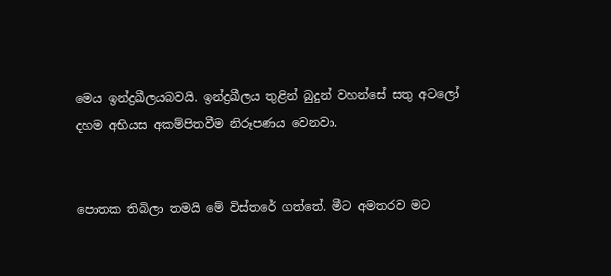මෙය ඉන්ද්‍රඛීලයබවයි. ඉන්ද්‍රඛීලය තුළින් බුදුන් වහන්සේ සතු අටලෝ දහම අභියස අකම්පිතවීම නිරූපණය වෙනවා.


පොතක තිබිලා තමයි මේ විස්තරේ ගත්තේ. මීට අමතරව මට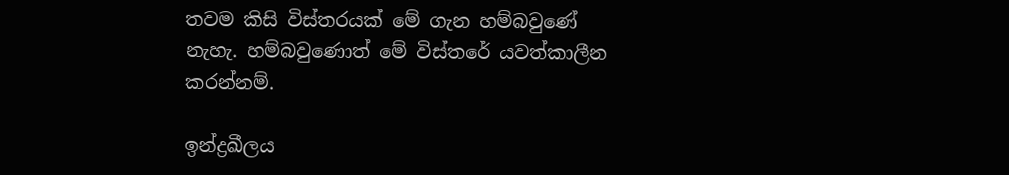තවම කිසි විස්තරයක් මේ ගැන හම්බවුණේ නැහැ. හම්බවුණොත් මේ විස්තරේ යවත්කාලීන කරන්නම්.

ඉන්ද්‍රඛීලය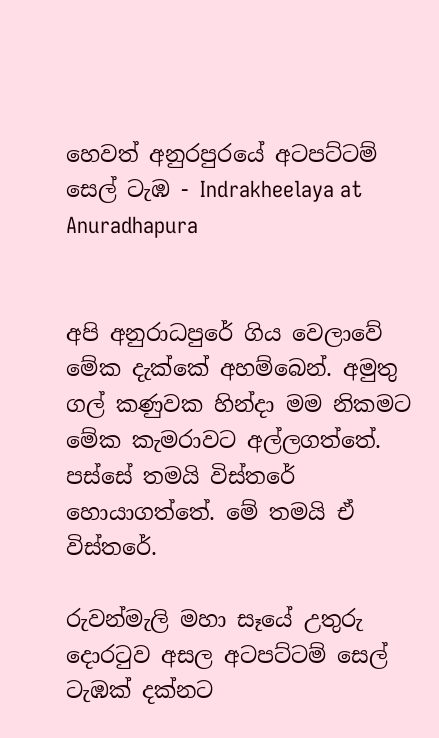හෙවත් අනුරපුරයේ අටපට්ටම් සෙල් ටැඹ - Indrakheelaya at Anuradhapura


අපි අනුරාධපුරේ ගිය වෙලාවේ මේක දැක්කේ අහම්බෙන්. අමුතු ගල් කණුවක හින්දා මම නිකමට මේක කැමරාවට අල්ලගත්තේ. පස්සේ තමයි විස්තරේ හොයාගත්තේ. මේ තමයි ඒ විස්තරේ.

රුවන්මැලි මහා සෑයේ උතුරු දොරටුව අසල අටපට්ටම් සෙල් ටැඹක් දක්නට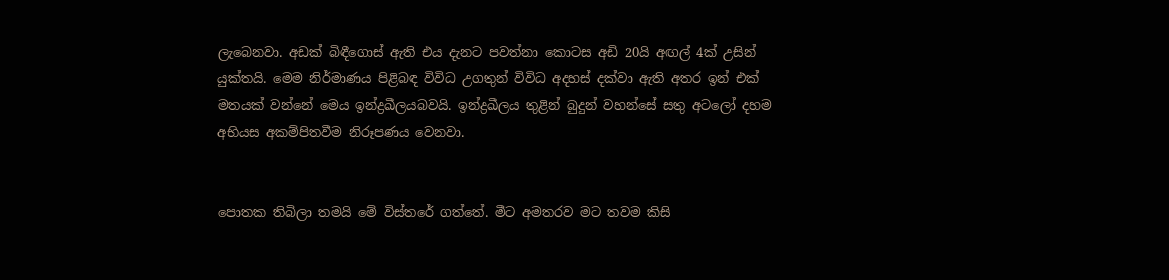ලැබෙනවා. අඩක් බිඳීගොස් ඇති එය දැනට පවත්නා කොටස අඩි 20යි අඟල් 4ක් උසින් යුක්තයි. මෙම නිර්මාණය පිළිබඳ විවිධ උගතුන් විවිධ අදහස් දක්වා ඇති අතර ඉන් එක් මතයක් වන්නේ මෙය ඉන්ද්‍රඛීලයබවයි. ඉන්ද්‍රඛීලය තුළින් බුදුන් වහන්සේ සතු අටලෝ දහම අභියස අකම්පිතවීම නිරූපණය වෙනවා.


පොතක තිබිලා තමයි මේ විස්තරේ ගත්තේ. මීට අමතරව මට තවම කිසි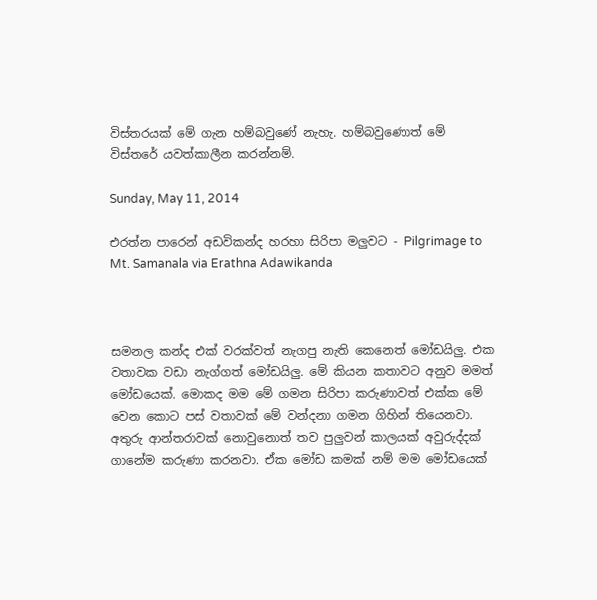විස්තරයක් මේ ගැන හම්බවුණේ නැහැ. හම්බවුණොත් මේ විස්තරේ යවත්කාලීන කරන්නම්.

Sunday, May 11, 2014

එරත්න පාරෙන් අඩවිකන්ද හරහා සිරිපා මලුවට - Pilgrimage to Mt. Samanala via Erathna Adawikanda



සමනල කන්ද එක් වරක්වත් නැගපු නැති කෙනෙත් මෝඩයිලු. එක වතාවක වඩා නැග්ගත් මෝඩයිලු. මේ කියන කතාවට අනුව මමත් මෝඩයෙක්. මොකද මම මේ ගමන සිරිපා කරුණාවත් එක්ක මේ වෙන කොට පස් වතාවක් මේ වන්දනා ගමන ගිහින් තියෙනවා. අතුරු ආන්තරාවක් නොවුනොත් තව පුලුවන් කාලයක් අවුරුද්දක් ගානේම කරුණා කරනවා. ඒක මෝඩ කමක් නම් මම මෝඩයෙක්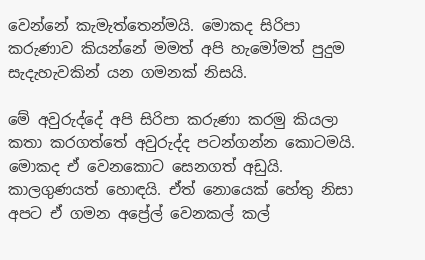වෙන්නේ කැමැත්තෙන්මයි. මොකද සිරිපා කරුණාව කියන්නේ මමත් අපි හැමෝමත් පුදුම සැදැහැවකින් යන ගමනක් නිසයි.

මේ අවුරුද්දේ අපි සිරිපා කරුණා කරමු කියලා කතා කරගත්තේ අවුරුද්ද පටන්ගන්න කොටමයි. මොකද ඒ වෙනකොට සෙනගත් අඩුයි. කාලගුණයත් හොඳයි. ඒත් නොයෙක් හේතු නිසා අපට ඒ ගමන අප්‍රේල් වෙනකල් කල්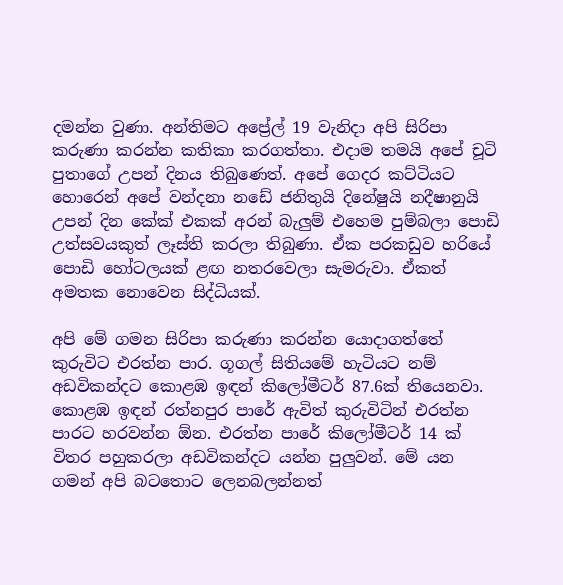දමන්න වුණා. අන්තිමට අප්‍රේල් 19 වැනිදා අපි සිරිපා කරුණා කරන්න කතිකා කරගත්තා. එදාම තමයි අපේ චූටි පුතාගේ උපන් දිනය තිබුණෙත්. අපේ ගෙදර කට්ටියට හොරෙන් අපේ වන්දනා නඩේ ජනිතුයි දිනේෂුයි නදීෂානුයි උපන් දින කේක් එකක් අරන් බැලුම් එහෙම පුම්බලා පොඩි උත්සවයකුත් ලෑස්ති කරලා තිබුණා. ඒක පරකඩුව හරියේ පොඩි හෝටලයක් ළඟ නතරවෙලා සැමරුවා. ඒකත් අමතක නොවෙන සිද්ධියක්.

අපි මේ ගමන සිරිපා කරුණා කරන්න යොදාගත්තේ කුරුවිට එරත්න පාර. ගූගල් සිතියමේ හැටියට නම් අඩවිකන්දට කොළඹ ඉඳන් කිලෝමීටර් 87.6ක් තියෙනවා. කොළඹ ඉඳන් රත්නපුර පාරේ ඇවිත් කුරුවිටින් එරත්න පාරට හරවන්න ඕන. එරත්න පාරේ කිලෝමීටර් 14 ක් විතර පහුකරලා අඩවිකන්දට යන්න පුලුවන්. මේ යන ගමන් අපි බටතොට ලෙනබලන්නත්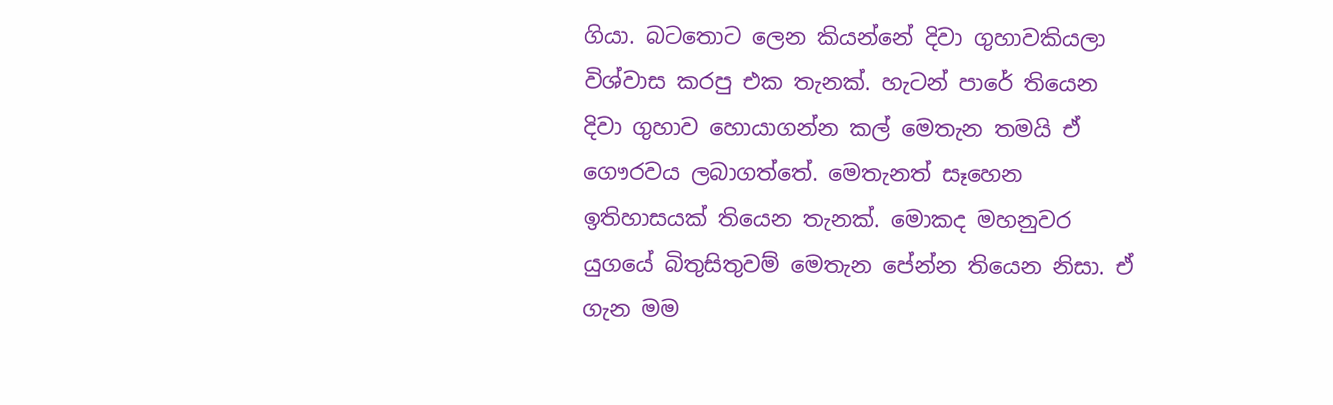ගියා. බටතොට ලෙන කියන්නේ දිවා ගුහාවකියලා විශ්වාස කරපු එක තැනක්. හැටන් පාරේ තියෙන දිවා ගුහාව හොයාගන්න කල් මෙතැන තමයි ඒ ගෞරවය ලබාගත්තේ. මෙතැනත් සෑහෙන ඉතිහාසයක් තියෙන තැනක්. මොකද මහනුවර යුගයේ බිතුසිතුවම් මෙතැන පේන්න තියෙන නිසා. ඒ ගැන මම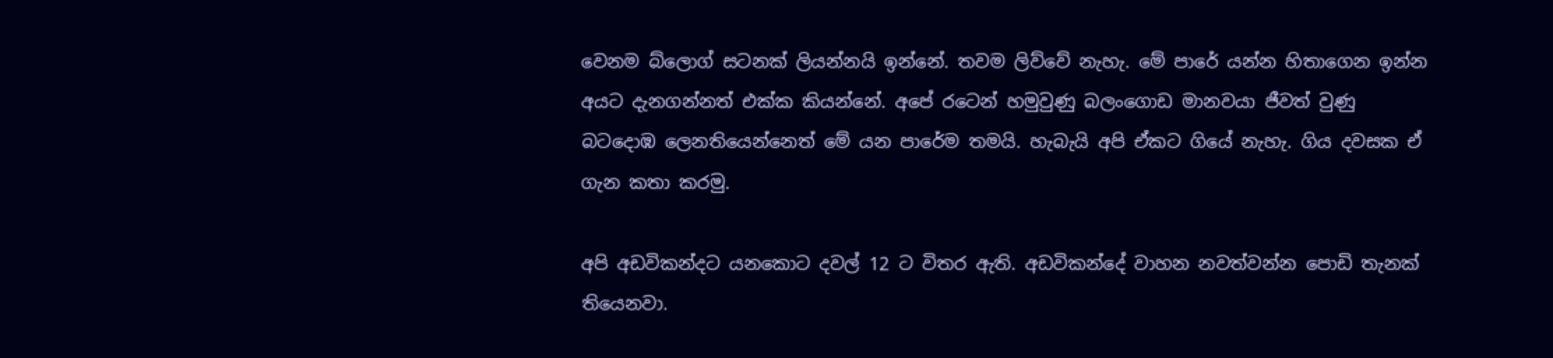වෙනම බ්ලොග් සටනක් ලියන්නයි ඉන්නේ. තවම ලිව්වේ නැහැ. මේ පාරේ යන්න හිතාගෙන ඉන්න අයට දැනගන්නත් එක්ක කියන්නේ. අපේ රටෙන් හමුවුණු බලංගොඩ මානවයා ජීවත් වුණු බටදොඹ ලෙනතියෙන්නෙත් මේ යන පාරේම තමයි. හැබැයි අපි ඒකට ගියේ නැහැ. ගිය දවසක ඒ ගැන කතා කරමු.

අපි අඩවිකන්දට යනකොට දවල් 12 ට විතර ඇති. අඩවිකන්දේ වාහන නවත්වන්න පොඩි තැනක් තියෙනවා.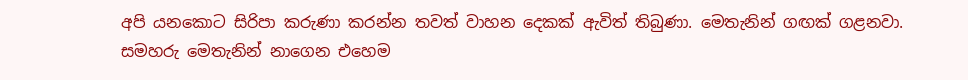අපි යනකොට සිරිපා කරුණා කරන්න තවත් වාහන දෙකක් ඇවිත් තිබුණා. මෙතැනින් ගඟක් ගළනවා. සමහරු මෙතැනින් නාගෙන එහෙම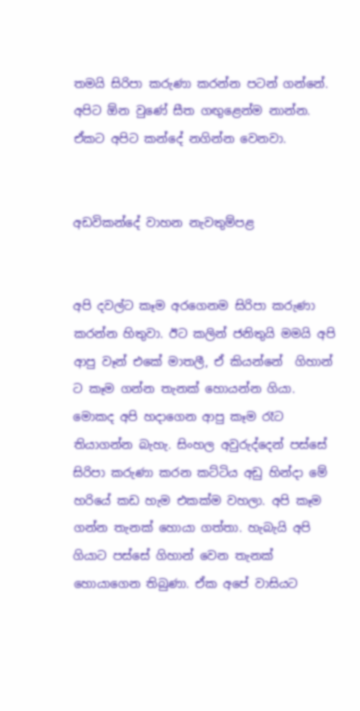තමයි සිරිපා කරුණා කරන්න පටන් ගන්නේ. අපිට ඕන වුණේ සීත ගඟුළෙන්ම නාන්න. ඒකට අපිට කන්දේ නගින්න වෙනවා.


අඩවිකන්දේ වාහන නැවතුම්පළ


අපි දවල්ට කෑම අරගෙනම සිරිපා කරුණා කරන්න හිතුවා. ඊට කලින් ජනිතුයි මමයි අපි ආපු වෑන් එකේ මාතලී, ඒ කියන්නේ  ගිහාන් ට කෑම ගන්න තැනක් හොයන්න ගියා. මොකද අපි හදාගෙන ආපු කෑම රෑට තියාගන්න බැහැ. සිංහල අවුරුද්දෙන් පස්සේ සිරිපා කරුණා කරන කට්ටිය අඩු හින්දා මේ හරියේ කඩ හැම එකක්ම වහලා. අපි කෑම ගන්න තැනක් හොයා ගත්තා. හැබැයි අපි ගියාට පස්සේ ගිහාන් වෙන තැනක් හොයාගෙන තිබුණා. ඒක අපේ වාසියට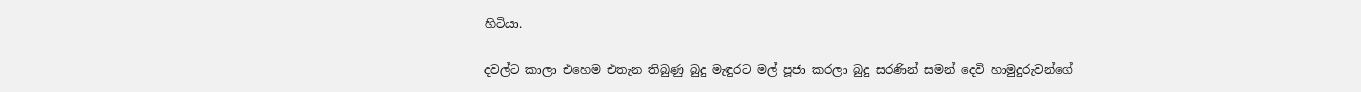හිටියා.

දවල්ට කාලා එහෙම එතැන තිබුණු බුදු මැඳුරට මල් පූජා කරලා බුදු සරණින් සමන් දෙවි හාමුදුරුවන්ගේ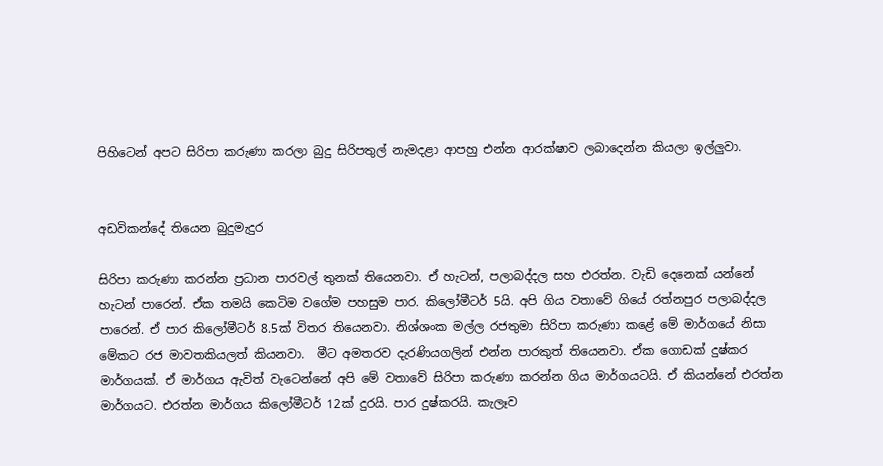පිහිටෙන් අපට සිරිපා කරුණා කරලා බුදු සිරිපතුල් නැමදළා ආපහු එන්න ආරක්ෂාව ලබාදෙන්න කියලා ඉල්ලුවා.


අඩවිකන්දේ තියෙන බුදුමැදුර

සිරිපා කරුණා කරන්න ප්‍රධාන පාරවල් තුනක් තියෙනවා. ඒ හැටන්, පලාබද්දල සහ එරත්න. වැඩි දෙනෙක් යන්නේ හැටන් පාරෙන්. ඒක තමයි කෙටිම වගේම පහසුම පාර. කිලෝමීටර් 5යි. අපි ගිය වතාවේ ගියේ රත්නපුර පලාබද්දල පාරෙන්. ඒ පාර කිලෝමීටර් 8.5ක් විතර තියෙනවා. නිශ්ශංක මල්ල රජතුමා සිරිපා කරුණා කළේ මේ මාර්ගයේ නිසා මේකට රජ මාවතකියලත් කියනවා.  මීට අමතරව දැරණියගලින් එන්න පාරකුත් තියෙනවා. ඒක ගොඩක් දුෂ්කර මාර්ගයක්. ඒ මාර්ගය ඇවිත් වැටෙන්නේ අපි මේ වතාවේ සිරිපා කරුණා කරන්න ගිය මාර්ගයටයි. ඒ කියන්නේ එරත්න මාර්ගයට. එරත්න මාර්ගය කිලෝමීටර් 12ක් දුරයි. පාර දුෂ්කරයි. කැලෑව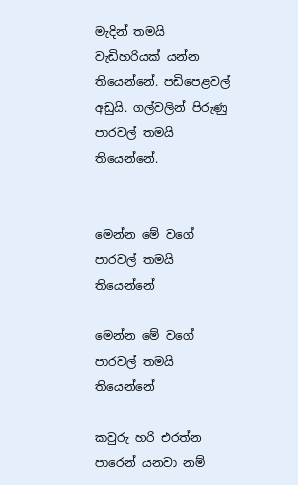මැදින් තමයි වැඩිහරියක් යන්න තියෙන්නේ. පඩිපෙළවල් අඩුයි. ගල්වලින් පිරුණු පාරවල් තමයි තියෙන්නේ.


මෙන්න මේ වගේ පාරවල් තමයි තියෙන්නේ

මෙන්න මේ වගේ පාරවල් තමයි තියෙන්නේ

කවුරු හරි එරත්න පාරෙන් යනවා නම්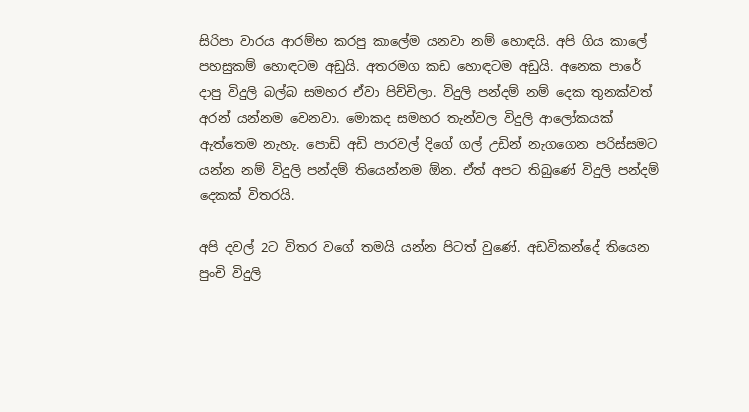සිරිපා වාරය ආරම්භ කරපු කාලේම යනවා නම් හොඳයි. අපි ගිය කාලේ පහසුකම් හොඳටම අඩුයි. අතරමග කඩ හොඳටම අඩුයි. අනෙක පාරේ දාපු විදුලි බල්බ සමහර ඒවා පිච්චිලා. විදුලි පන්දම් නම් දෙක තුනක්වත් අරන් යන්නම වෙනවා. මොකද සමහර තැන්වල විදුලි ආලෝකයක් ඇත්තෙම නැහැ. පොඩි අඩි පාරවල් දිගේ ගල් උඩින් නැගගෙන පරිස්සමට යන්න නම් විදුලි පන්දම් තියෙන්නම ඕන. ඒත් අපට තිබුණේ විදුලි පන්දම් දෙකක් විතරයි.

අපි දවල් 2ට විතර වගේ තමයි යන්න පිටත් වුණේ. අඩවිකන්දේ තියෙන පුංචි විදුලි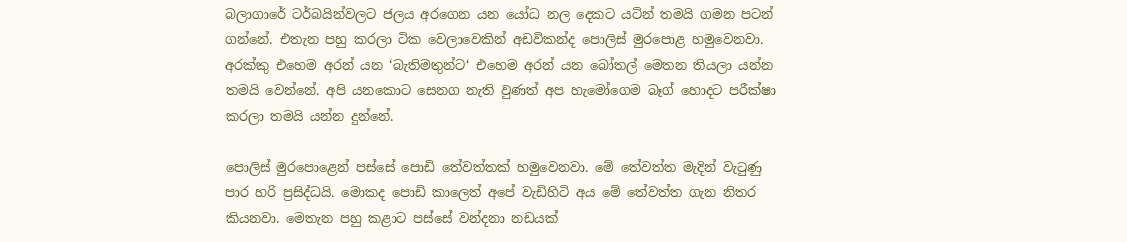බලාගාරේ ටර්බයින්වලට ජලය අරගෙන යන යෝධ නල දෙකට යටින් තමයි ගමන පටන් ගන්නේ. එතැන පහු කරලා ටික වෙලාවෙකින් අඩවිකන්ද පොලිස් මුරපොළ හමුවෙනවා. අරක්කු එහෙම අරන් යන ‘බැතිමතුන්ට‘ එහෙම අරන් යන බෝතල් මෙතන තියලා යන්න තමයි වෙන්නේ. අපි යනකොට සෙනග නැති වුණත් අප හැමෝගෙම බෑග් හොදට පරීක්ෂා කරලා තමයි යන්න දුන්නේ.

පොලිස් මුරපොළෙන් පස්සේ පොඩි තේවත්තක් හමුවෙනවා. මේ තේවත්ත මැදින් වැටුණු පාර හරි ප්‍රසිද්ධයි. මොකද පොඩි කාලෙත් අපේ වැඩිහිටි අය මේ තේවත්ත ගැන නිතර කියනවා. මෙතැන පහු කළාට පස්සේ වන්දනා නඩයක්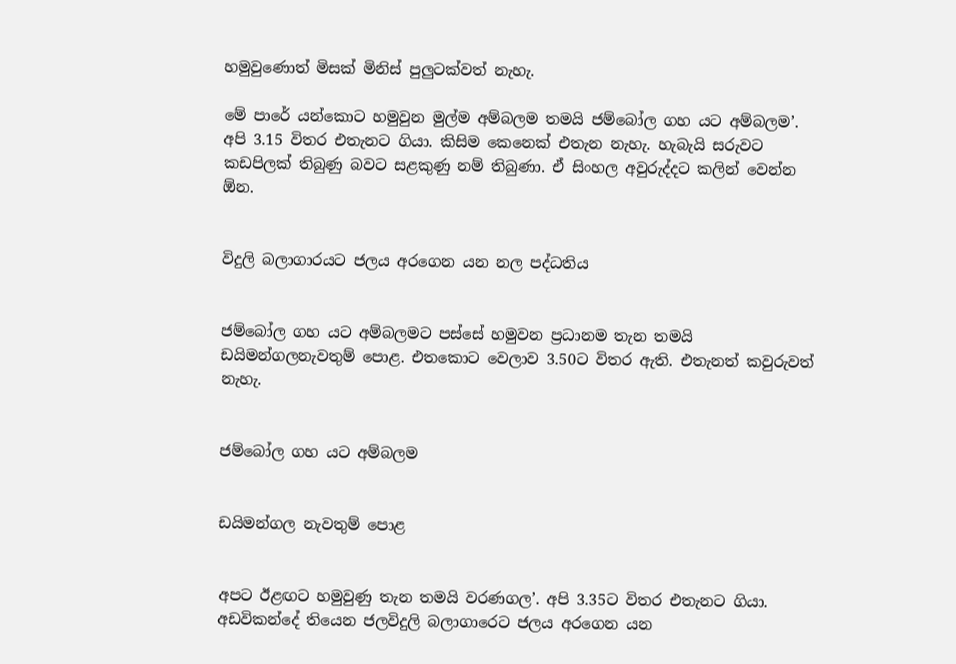හමුවුණොත් මිසක් මිනිස් පුලුටක්වත් නැහැ.

මේ පාරේ යන්කොට හමුවුන මුල්ම අම්බලම තමයි ජම්බෝල ගහ යට අම්බලම’.  අපි 3.15 විතර එතැනට ගියා. කිසිම කෙනෙක් එතැන නැහැ. හැබැයි සරුවට කඩපිලක් තිබුණු බවට සළකුණු නම් තිබුණා. ඒ සිංහල අවුරුද්දට කලින් වෙන්න ඕන.


විදුලි බලාගාරයට ජලය අරගෙන යන නල පද්ධතිය


ජම්බෝල ගහ යට අම්බලමට පස්සේ හමුවන ප්‍රධානම තැන තමයි ඩයිමන්ගලනැවතුම් පොළ. එතකොට වෙලාව 3.50ට විතර ඇති. එතැනත් කවුරුවත් නැහැ.


ජම්බෝල ගහ යට අම්බලම


ඩයිමන්ගල නැවතුම් පොළ


අපට ඊළඟට හමුවුණු තැන තමයි වරණගල’. අපි 3.35ට විතර එතැනට ගියා. අඩවිකන්දේ තියෙන ජලවිදුලි බලාගාරෙට ජලය අරගෙන යන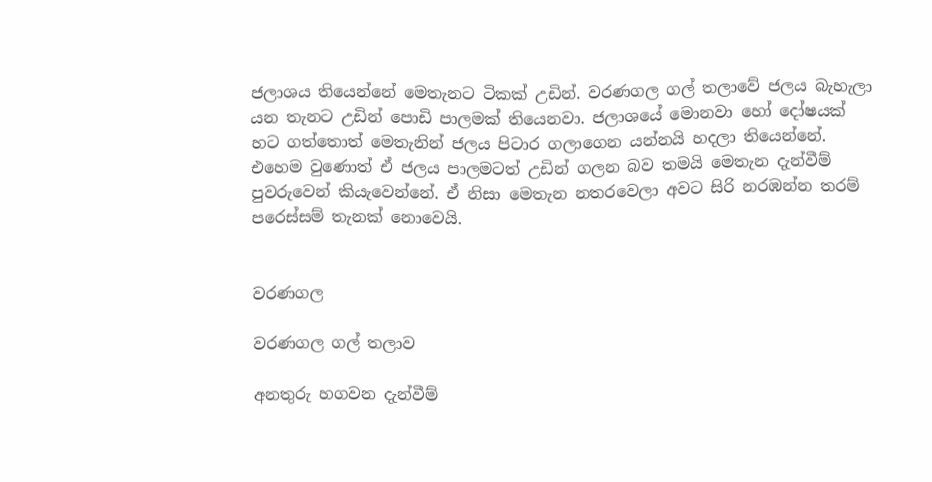ජලාශය තියෙන්නේ මෙතැනට ටිකක් උඩින්. වරණගල ගල් තලාවේ ජලය බැහැලා යන තැනට උඩින් පොඩි පාලමක් තියෙනවා. ජලාශයේ මොනවා හෝ දෝෂයක් හට ගත්තොත් මෙතැනින් ජලය පිටාර ගලාගෙන යන්නයි හදලා තියෙන්නේ. එහෙම වුණොත් ඒ ජලය පාලමටත් උඩින් ගලන බව තමයි මෙතැන දැන්වීම් පුවරුවෙන් කියැවෙන්නේ. ඒ නිසා මෙතැන නතරවෙලා අවට සිරි නරඹන්න තරම් පරෙස්සම් තැනක් නොවෙයි.


වරණගල

වරණගල ගල් තලාව

අනතුරු හගවන දැන්වීම්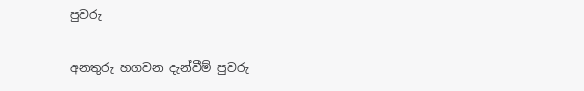පුවරු

අනතුරු හගවන දැන්වීම් පුවරු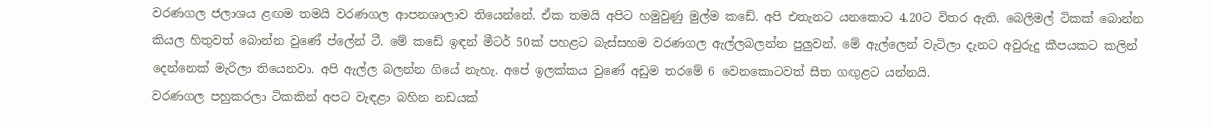වරණගල ජලාශය ළඟම තමයි වරණගල ආපනශාලාව තියෙන්නේ. ඒක තමයි අපිට හමුවුණු මුල්ම කඩේ. අපි එතැනට යනකොට 4.20ට විතර ඇති. බෙලිමල් ටිකක් බොන්න කියල හිතුවත් බොන්න වුණේ ප්ලේන් ටී. මේ කඩේ ඉඳන් මීටර් 50ක් පහළට බැස්සහම වරණගල ඇල්ලබලන්න පුලුවන්. මේ ඇල්ලෙන් වැටිලා දැනට අවුරුදු කීපයකට කලින් දෙන්නෙක් මැරිලා තියෙනවා. අපි ඇල්ල බලන්න ගියේ නැහැ. අපේ ඉලක්කය වුණේ අඩුම තරමේ 6 වෙනකොටවත් සීත ගඟුළට යන්නයි.
වරණගල පහුකරලා ටිකකින් අපට වැඳළා බහින නඩයක්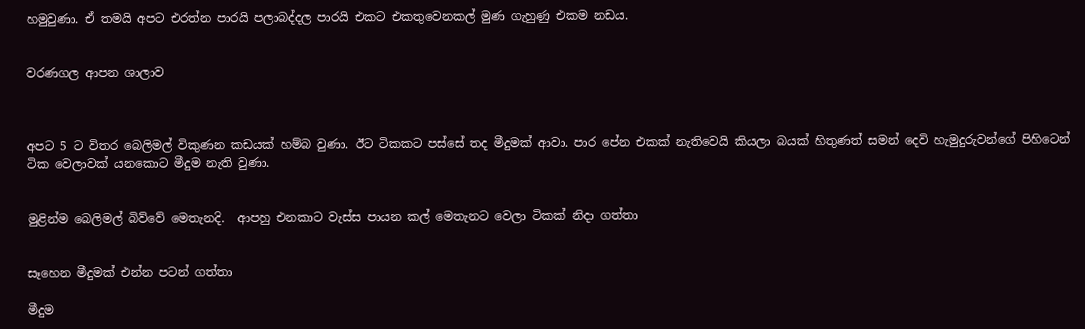හමුවුණා. ඒ තමයි අපට එරත්න පාරයි පලාබද්දල පාරයි එකට එකතුවෙනකල් මුණ ගැහුණු එකම නඩය.


වරණගල ආපන ශාලාව



අපට 5 ට විතර බෙලිමල් විකුණන කඩයක් හම්බ වුණා. ඊට ටිකකට පස්සේ තද මීදුමක් ආවා. පාර පේන එකක් නැතිවෙයි කියලා බයක් හිතුණත් සමන් දෙවි හැමුදුරුවන්ගේ පිහිටෙන් ටික වෙලාවක් යනකොට මීදුම නැති වුණා.


මුළින්ම බෙලිමල් බිව්වේ මෙතැනදි.  ආපහු එනකාට වැස්ස පායන කල් මෙතැනට වෙලා ටිකක් නිදා ගත්තා


සෑහෙන මීදුමක් එන්න පටන් ගත්තා

මීදුම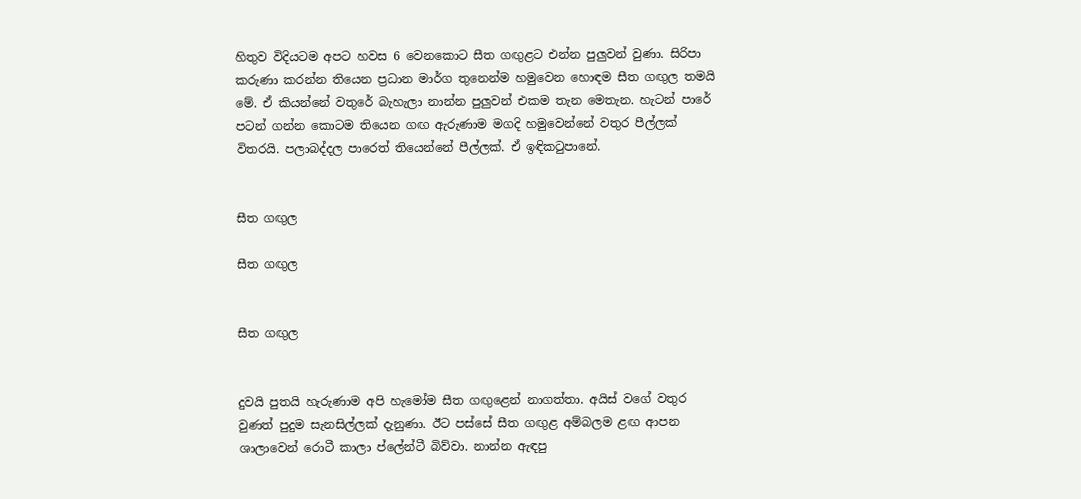හිතුව විදියටම අපට හවස 6 වෙනකොට සීත ගඟුළට එන්න පුලුවන් වුණා. සිරිපා කරුණා කරන්න තියෙන ප්‍රධාන මාර්ග තුනෙන්ම හමුවෙන හොඳම සීත ගඟුල තමයි මේ. ඒ කියන්නේ වතුරේ බැහැලා නාන්න පුලුවන් එකම තැන මෙතැන. හැටන් පාරේ පටන් ගන්න කොටම තියෙන ගඟ ඇරුණාම මගදි හමුවෙන්නේ වතුර පීල්ලක් විතරයි. පලාබද්දල පාරෙත් තියෙන්නේ පීල්ලක්. ඒ ඉඳිකටුපානේ.


සීත ගඟුල

සීත ගඟුල


සීත ගඟුල


දුවයි පුතයි හැරුණාම අපි හැමෝම සීත ගඟුළෙන් නාගත්තා. අයිස් වගේ වතුර වුණත් පුදුම සැනසිල්ලක් දැනුණා. ඊට පස්සේ සීත ගඟුළ අම්බලම ළඟ ආපන ශාලාවෙන් රොටී කාලා ප්ලේන්ටී බිව්වා. නාන්න ඇඳපු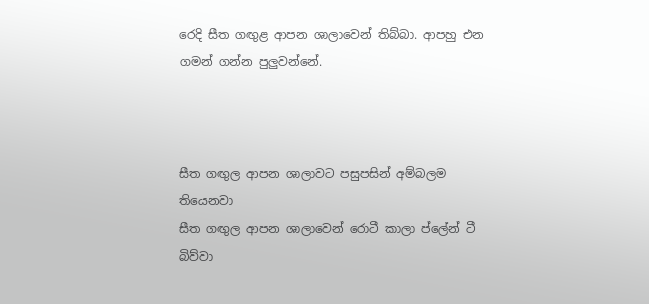රෙදි සීත ගඟුළ ආපන ශාලාවෙන් තිබ්බා. ආපහු එන ගමන් ගන්න පුලුවන්නේ.



සීත ගඟුල ආපන ශාලාවට පසුපසින් අම්බලම තියෙනවා
සීත ගඟුල ආපන ශාලාවෙන් රොටී කාලා ප්ලේන් ටී බිව්වා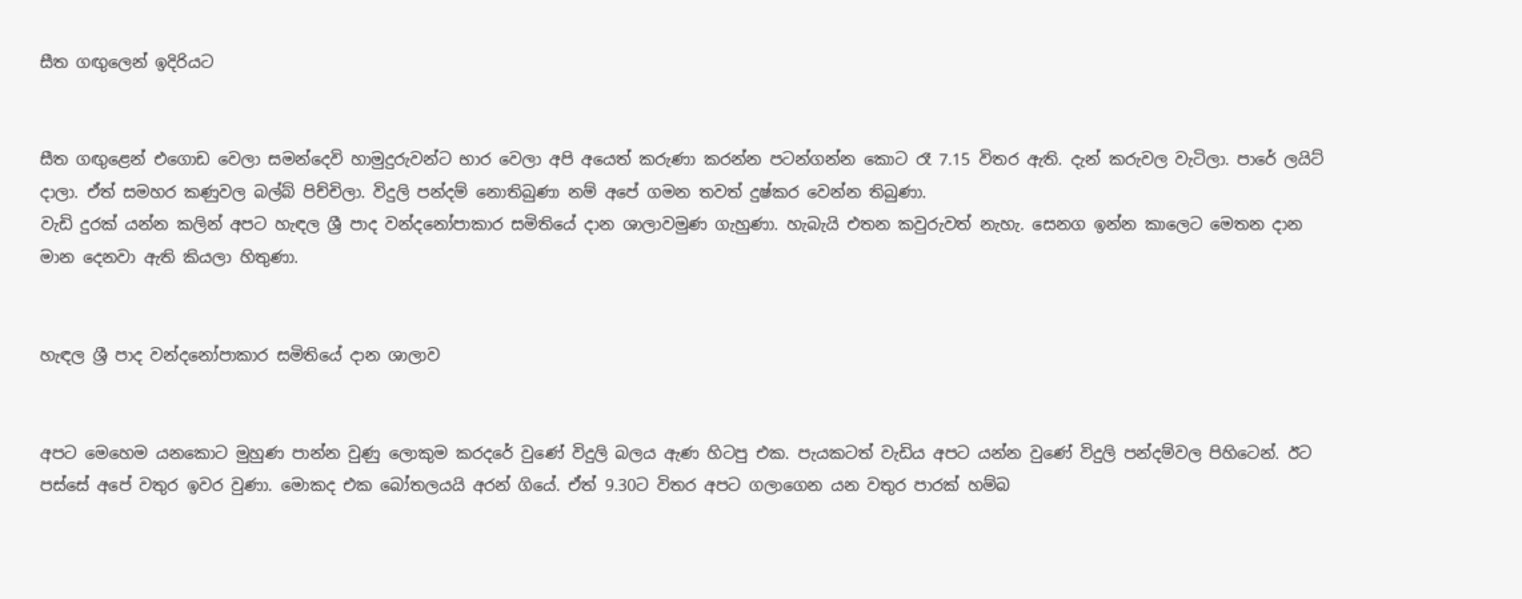සීත ගඟුලෙන් ඉදිරියට


සීත ගඟුළෙන් එගොඩ වෙලා සමන්දෙවි හාමුදුරුවන්ට භාර වෙලා අපි අයෙත් කරුණා කරන්න පටන්ගන්න කොට රෑ 7.15 විතර ඇති. දැන් කරුවල වැටිලා. පාරේ ලයිට් දාලා. ඒත් සමහර කණුවල බල්බ් පිච්චිලා. විදුලි පන්දම් නොතිබුණා නම් අපේ ගමන තවත් දුෂ්කර වෙන්න තිබුණා.
වැඩි දුරක් යන්න කලින් අපට හැඳල ශ්‍රී පාද වන්දනෝපාකාර සමිතියේ දාන ශාලාවමුණ ගැහුණා. හැබැයි එතන කවුරුවත් නැහැ. සෙනග ඉන්න කාලෙට මෙතන දාන මාන දෙනවා ඇති කියලා හිතුණා.


හැඳල ශ්‍රී පාද වන්දනෝපාකාර සමිතියේ දාන ශාලාව


අපට මෙහෙම යනකොට මුහුණ පාන්න වුණු ලොකුම කරදරේ වුණේ විදුලි බලය ඇණ හිටපු එක. පැයකටත් වැඩිය අපට යන්න වුණේ විදුලි පන්දම්වල පිහිටෙන්. ඊට පස්සේ අපේ වතුර ඉවර වුණා. මොකද එක බෝතලයයි අරන් ගියේ. ඒත් 9.30ට විතර අපට ගලාගෙන යන වතුර පාරක් හම්බ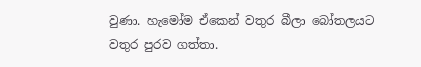වුණා. හැමෝම ඒකෙන් වතුර බීලා බෝතලයට වතුර පුරව ගත්තා.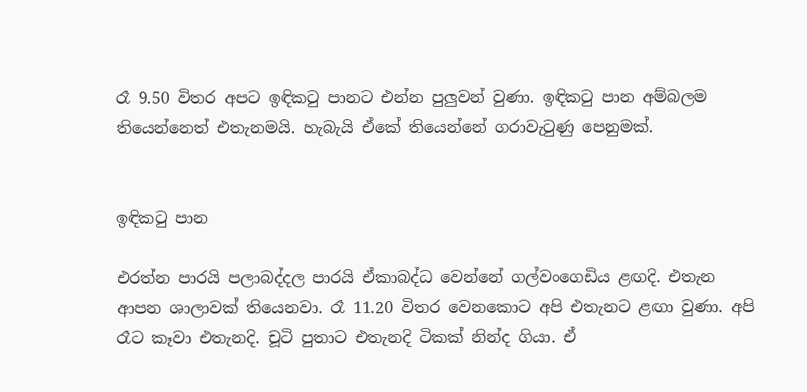රෑ 9.50 විතර අපට ඉඳිකටු පානට එන්න පුලුවන් වුණා. ඉඳිකටු පාන අම්බලම තියෙන්නෙත් එතැනමයි. හැබැයි ඒකේ තියෙන්නේ ගරාවැටුණු පෙනුමක්.


ඉඳිකටු පාන

එරත්න පාරයි පලාබද්දල පාරයි ඒකාබද්ධ වෙන්නේ ගල්වංගෙඩිය ළඟදි. එතැන ආපන ශාලාවක් තියෙනවා. රෑ 11.20 විතර වෙනකොට අපි එතැනට ළඟා වුණා. අපි රෑට කෑවා එතැනදි. චූටි පුතාට එතැනදි ටිකක් නින්ද ගියා. ඒ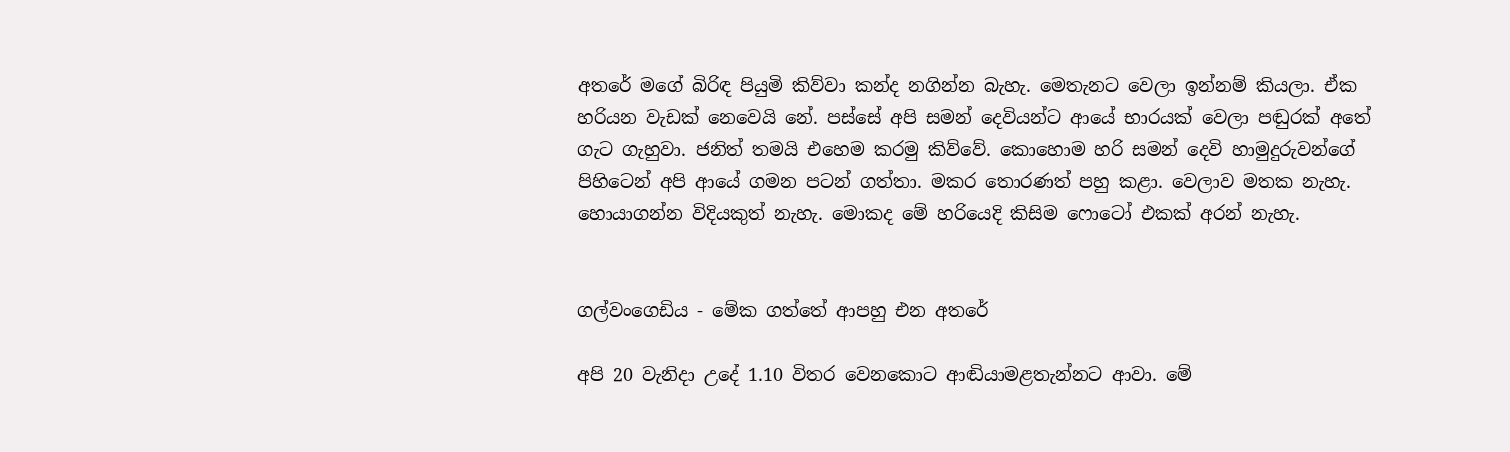අතරේ මගේ බිරිඳ පියුමි කිව්වා කන්ද නගින්න බැහැ. මෙතැනට වෙලා ඉන්නම් කියලා. ඒක හරියන වැඩක් නෙවෙයි නේ. පස්සේ අපි සමන් දෙවියන්ට ආයේ භාරයක් වෙලා පඬුරක් අතේ ගැට ගැහුවා. ජනිත් තමයි එහෙම කරමු කිව්වේ. කොහොම හරි සමන් දෙවි හාමුදුරුවන්ගේ පිහිටෙන් අපි ආයේ ගමන පටන් ගත්තා. මකර තොරණත් පහු කළා. වෙලාව මතක නැහැ. හොයාගන්න විදියකුත් නැහැ. මොකද මේ හරියෙදි කිසිම ෆොටෝ එකක් අරන් නැහැ.


ගල්වංගෙඩිය - මේක ගත්තේ ආපහු එන අතරේ

අපි 20 වැනිදා උදේ 1.10 විතර වෙනකොට ආඬියාමළතැන්නට ආවා. මේ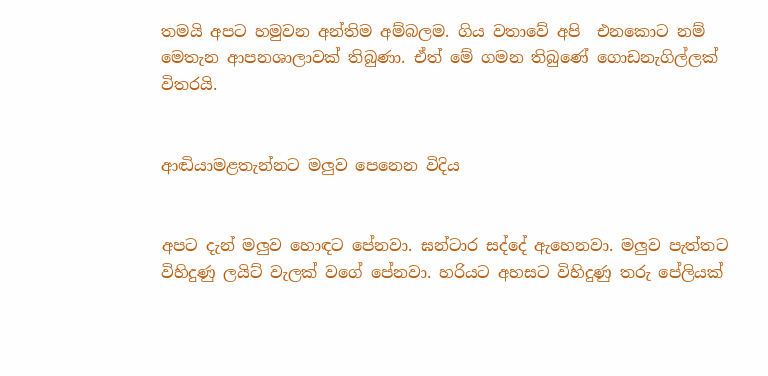තමයි අපට හමුවන අන්තිම අම්බලම. ගිය වතාවේ අපි  එනකොට නම් මෙතැන ආපනශාලාවක් තිබුණා. ඒත් මේ ගමන තිබුණේ ගොඩනැගිල්ලක් විතරයි.


ආඬියාමළතැන්නට මලුව පෙනෙන විදිය


අපට දැන් මලුව හොඳට පේනවා. ඝන්ටාර සද්දේ ඇහෙනවා. මලුව පැත්තට විහිදුණු ලයිට් වැලක් වගේ පේනවා. හරියට අහසට විහිදුණු තරු පේලියක්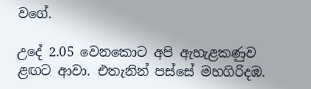වගේ.

උදේ 2.05 වෙනකොට අපි ඇහැළකණුව ළඟට ආවා. එතැනින් පස්සේ මහගිරිදඹ.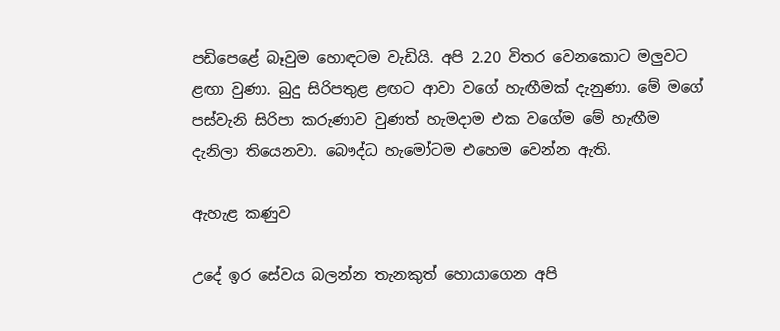පඩිපෙළේ බෑවුම හොඳටම වැඩියි. අපි 2.20 විතර වෙනකොට මලුවට ළඟා වුණා. බුදු සිරිපතුළ ළඟට ආවා වගේ හැඟීමක් දැනුණා. මේ මගේ පස්වැනි සිරිපා කරුණාව වුණත් හැමදාම එක වගේම මේ හැඟීම දැනිලා තියෙනවා. බෞද්ධ හැමෝටම එහෙම වෙන්න ඇති.

ඇහැළ කණුව

උදේ ඉර සේවය බලන්න තැනකුත් හොයාගෙන අපි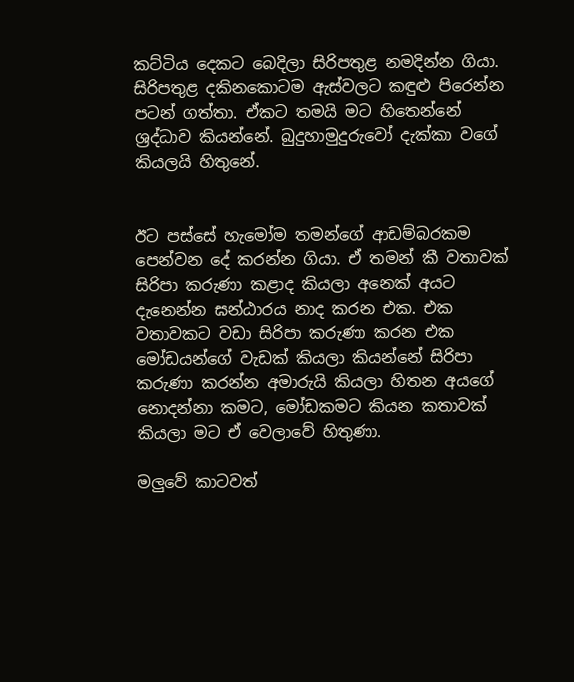කට්ටිය දෙකට බෙදිලා සිරිපතුළ නමදින්න ගියා. සිරිපතුළ දකිනකොටම ඇස්වලට කඳුළු පිරෙන්න පටන් ගත්තා. ඒකට තමයි මට හිතෙන්නේ ශ්‍රද්ධාව කියන්නේ. බුදුහාමුදුරුවෝ දැක්කා වගේ කියලයි හිතුනේ.


ඊට පස්සේ හැමෝම තමන්ගේ ආඩම්බරකම පෙන්වන දේ කරන්න ගියා. ඒ තමන් කී වතාවක් සිරිපා කරුණා කළාද කියලා අනෙක් අයට දැනෙන්න ඝන්ඨාරය නාද කරන එක. එක වතාවකට වඩා සිරිපා කරුණා කරන එක මෝඩයන්ගේ වැඩක් කියලා කියන්නේ සිරිපා කරුණා කරන්න අමාරුයි කියලා හිතන අයගේ නොදන්නා කමට, මෝඩකමට කියන කතාවක් කියලා මට ඒ වෙලාවේ හිතුණා.

මලුවේ කාටවත්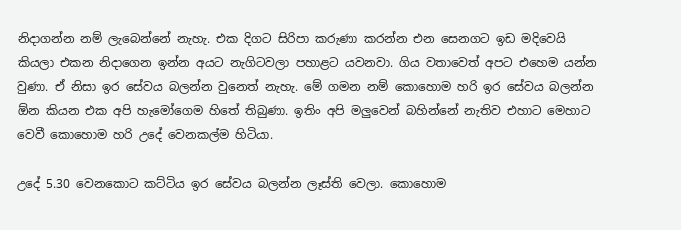නිදාගන්න නම් ලැබෙන්නේ නැහැ. එක දිගට සිරිපා කරුණා කරන්න එන සෙනගට ඉඩ මදිවෙයි කියලා එකන නිදාගෙන ඉන්න අයට නැගිටවලා පහාළට යවනවා. ගිය වතාවෙත් අපට එහෙම යන්න වුණා. ඒ නිසා ඉර සේවය බලන්න වුනෙත් නැහැ. මේ ගමන නම් කොහොම හරි ඉර සේවය බලන්න ඕන කියන එක අපි හැමෝගෙම හිතේ තිබුණා. ඉතිං අපි මලුවෙන් බහින්නේ නැතිව එහාට මෙහාට වෙවී කොහොම හරි උදේ වෙනකල්ම හිටියා.

උදේ 5.30 වෙනකොට කට්ටිය ඉර සේවය බලන්න ලෑස්ති වෙලා. කොහොම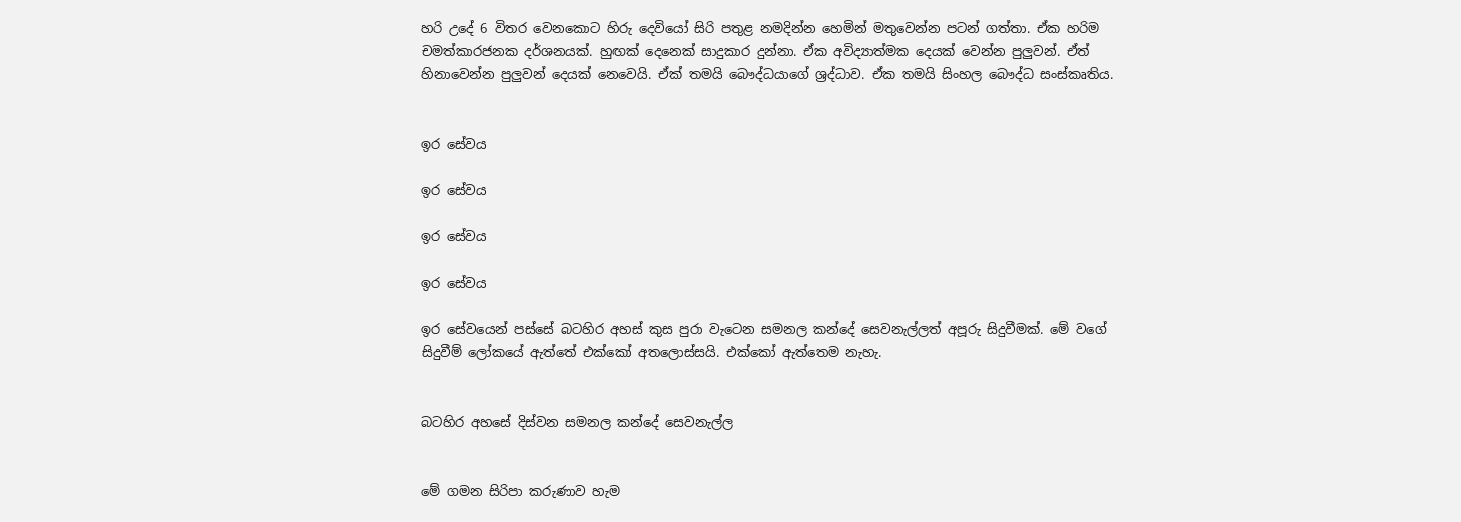හරි උදේ 6 විතර වෙනකොට හිරු දෙවියෝ සිරි පතුළ නමදින්න හෙමින් මතුවෙන්න පටන් ගත්තා. ඒක හරිම චමත්කාරජනක දර්ශනයක්. හුඟක් දෙනෙක් සාදුකාර දුන්නා. ඒක අවිද්‍යාත්මක දෙයක් වෙන්න පුලුවන්. ඒත් හිනාවෙන්න පුලුවන් දෙයක් නෙවෙයි. ඒක් තමයි බෞද්ධයාගේ ශ්‍රද්ධාව. ඒක තමයි සිංහල බෞද්ධ සංස්කෘතිය.


ඉර සේවය

ඉර සේවය

ඉර සේවය

ඉර සේවය

ඉර සේවයෙන් පස්සේ බටහිර අහස් කුස පුරා වැටෙන සමනල කන්දේ සෙවනැල්ලත් අපූරු සිදුවීමක්. මේ වගේ සිදුවීම් ලෝකයේ ඇත්තේ එක්කෝ අතලොස්සයි. එක්කෝ ඇත්තෙම නැහැ.


බටහිර අහසේ දිස්වන සමනල කන්දේ සෙවනැල්ල


මේ ගමන සිරිපා කරුණාව හැම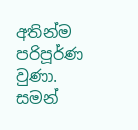අතින්ම පරිපූර්ණ වුණා. සමන්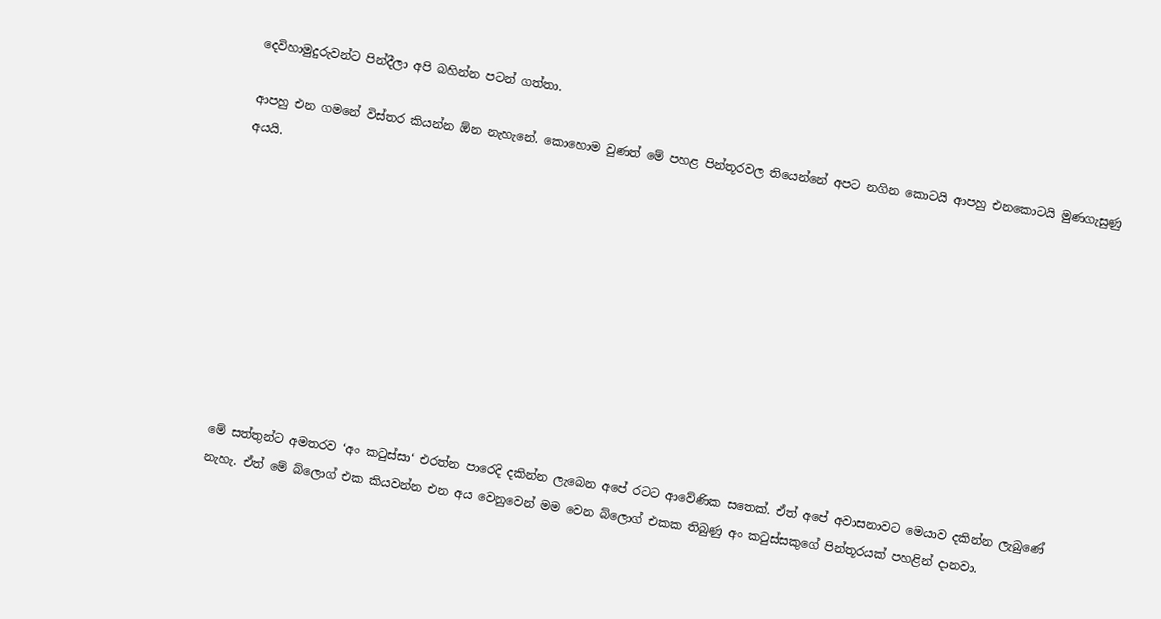දෙවිහාමුදුරුවන්ට පින්දීලා අපි බහින්න පටන් ගත්තා.

ආපහු එන ගමනේ විස්තර කියන්න ඕන නැහැනේ. කොහොම වුණත් මේ පහළ පින්තූරවල තියෙන්නේ අපට නගින කොටයි ආපහු එනකොටයි මුණගැසුණු අයයි.










මේ සත්තුන්ට අමතරව ‘අං කටුස්සා‘ එරත්න පාරෙදි දකින්න ලැබෙන අපේ රටට ආවේණික සතෙක්. ඒත් අපේ අවාසනාවට මෙයාව දකින්න ලැබුණේ නැහැ. ඒත් මේ බ්ලොග් එක කියවන්න එන අය වෙනුවෙන් මම වෙන බ්ලොග් එකක තිබුණු අං කටුස්සකුගේ පින්තූරයක් පහළින් දානවා.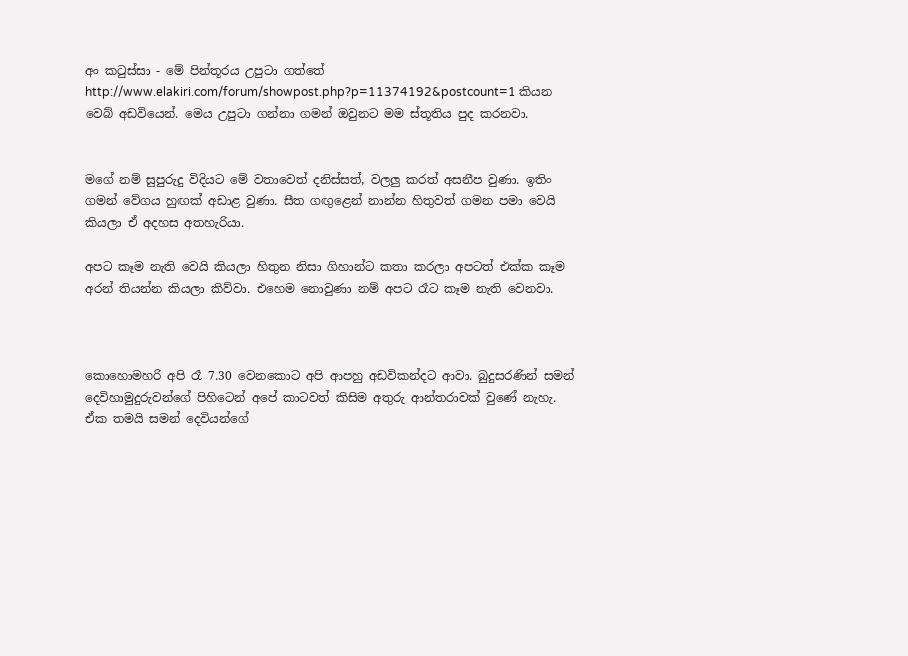අං කටුස්සා - මේ පින්තූරය උපුටා ගත්තේ http://www.elakiri.com/forum/showpost.php?p=11374192&postcount=1 කියන වෙබ් අඩවියෙන්. මෙය උපුටා ගන්නා ගමන් ඔවුනට මම ස්තූතිය පුද කරනවා.


මගේ නම් සුපුරුදු විදියට මේ වතාවෙත් දනිස්සත්, වලලු කරත් අසනීප වුණා. ඉතිං ගමන් වේගය හුඟක් අඩාළ වුණා. සීත ගඟුළෙන් නාන්න හිතුවත් ගමන පමා වෙයි කියලා ඒ අදහස අතහැරියා.

අපට කෑම නැති වෙයි කියලා හිතුන නිසා ගිහාන්ට කතා කරලා අපටත් එක්ක කෑම අරන් තියන්න කියලා කිව්වා. එහෙම නොවුණා නම් අපට රෑට කෑම නැති වෙනවා.



කොහොමහරි අපි රෑ 7.30 වෙනකොට අපි ආපහු අඩවිකන්දට ආවා. බුදුසරණින් සමන් දෙවිහාමුදුරුවන්ගේ පිහිටෙන් අපේ කාටවත් කිසිම අතුරු ආන්තරාවක් වුණේ නැහැ. ඒක තමයි සමන් දෙවියන්ගේ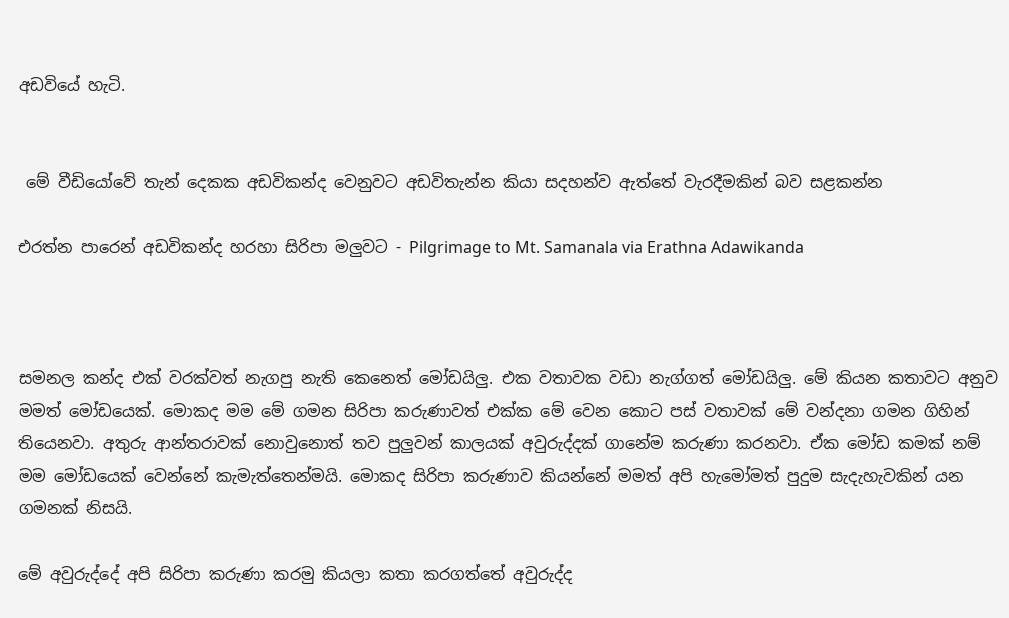අඩවියේ හැටි.


 මේ වීඩියෝවේ තැන් දෙකක අඩවිකන්ද වෙනුවට අඩවිතැන්න කියා සදහන්ව ඇත්තේ වැරදීමකින් බව සළකන්න

එරත්න පාරෙන් අඩවිකන්ද හරහා සිරිපා මලුවට - Pilgrimage to Mt. Samanala via Erathna Adawikanda



සමනල කන්ද එක් වරක්වත් නැගපු නැති කෙනෙත් මෝඩයිලු. එක වතාවක වඩා නැග්ගත් මෝඩයිලු. මේ කියන කතාවට අනුව මමත් මෝඩයෙක්. මොකද මම මේ ගමන සිරිපා කරුණාවත් එක්ක මේ වෙන කොට පස් වතාවක් මේ වන්දනා ගමන ගිහින් තියෙනවා. අතුරු ආන්තරාවක් නොවුනොත් තව පුලුවන් කාලයක් අවුරුද්දක් ගානේම කරුණා කරනවා. ඒක මෝඩ කමක් නම් මම මෝඩයෙක් වෙන්නේ කැමැත්තෙන්මයි. මොකද සිරිපා කරුණාව කියන්නේ මමත් අපි හැමෝමත් පුදුම සැදැහැවකින් යන ගමනක් නිසයි.

මේ අවුරුද්දේ අපි සිරිපා කරුණා කරමු කියලා කතා කරගත්තේ අවුරුද්ද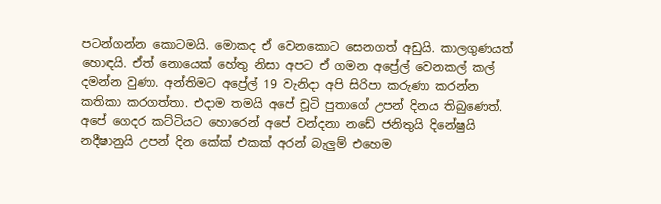පටන්ගන්න කොටමයි. මොකද ඒ වෙනකොට සෙනගත් අඩුයි. කාලගුණයත් හොඳයි. ඒත් නොයෙක් හේතු නිසා අපට ඒ ගමන අප්‍රේල් වෙනකල් කල් දමන්න වුණා. අන්තිමට අප්‍රේල් 19 වැනිදා අපි සිරිපා කරුණා කරන්න කතිකා කරගත්තා. එදාම තමයි අපේ චූටි පුතාගේ උපන් දිනය තිබුණෙත්. අපේ ගෙදර කට්ටියට හොරෙන් අපේ වන්දනා නඩේ ජනිතුයි දිනේෂුයි නදීෂානුයි උපන් දින කේක් එකක් අරන් බැලුම් එහෙම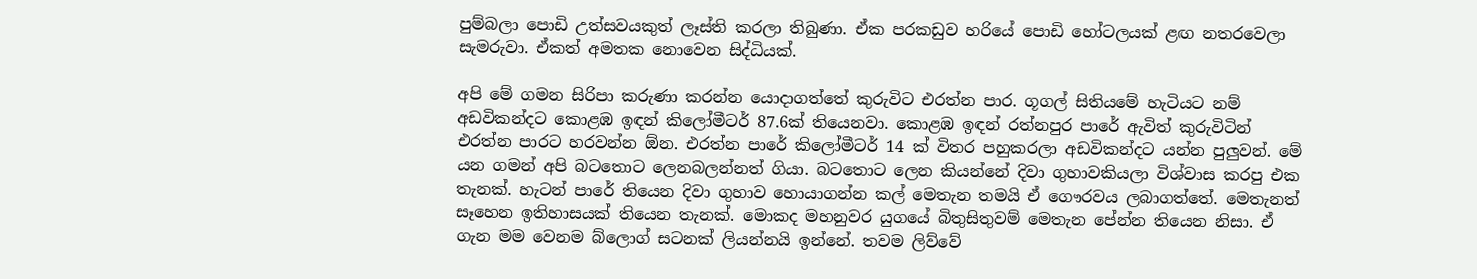පුම්බලා පොඩි උත්සවයකුත් ලෑස්ති කරලා තිබුණා. ඒක පරකඩුව හරියේ පොඩි හෝටලයක් ළඟ නතරවෙලා සැමරුවා. ඒකත් අමතක නොවෙන සිද්ධියක්.

අපි මේ ගමන සිරිපා කරුණා කරන්න යොදාගත්තේ කුරුවිට එරත්න පාර. ගූගල් සිතියමේ හැටියට නම් අඩවිකන්දට කොළඹ ඉඳන් කිලෝමීටර් 87.6ක් තියෙනවා. කොළඹ ඉඳන් රත්නපුර පාරේ ඇවිත් කුරුවිටින් එරත්න පාරට හරවන්න ඕන. එරත්න පාරේ කිලෝමීටර් 14 ක් විතර පහුකරලා අඩවිකන්දට යන්න පුලුවන්. මේ යන ගමන් අපි බටතොට ලෙනබලන්නත් ගියා. බටතොට ලෙන කියන්නේ දිවා ගුහාවකියලා විශ්වාස කරපු එක තැනක්. හැටන් පාරේ තියෙන දිවා ගුහාව හොයාගන්න කල් මෙතැන තමයි ඒ ගෞරවය ලබාගත්තේ. මෙතැනත් සෑහෙන ඉතිහාසයක් තියෙන තැනක්. මොකද මහනුවර යුගයේ බිතුසිතුවම් මෙතැන පේන්න තියෙන නිසා. ඒ ගැන මම වෙනම බ්ලොග් සටනක් ලියන්නයි ඉන්නේ. තවම ලිව්වේ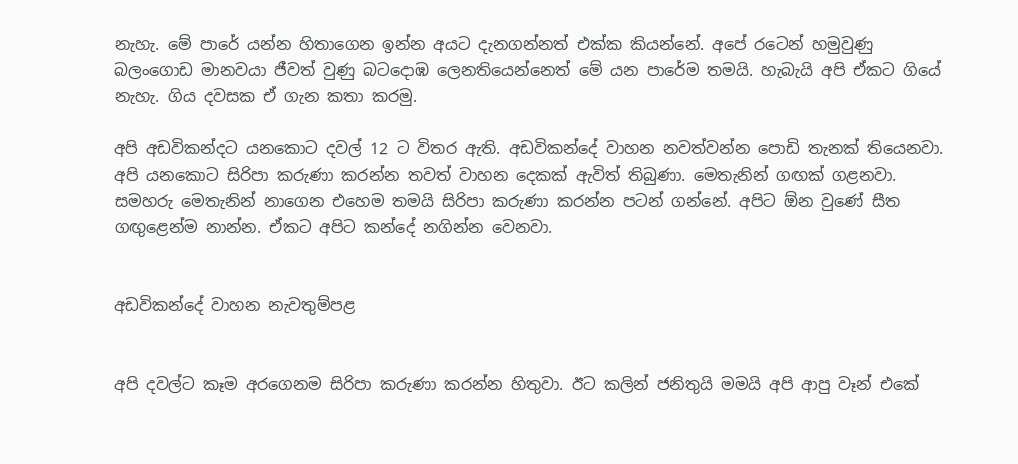නැහැ. මේ පාරේ යන්න හිතාගෙන ඉන්න අයට දැනගන්නත් එක්ක කියන්නේ. අපේ රටෙන් හමුවුණු බලංගොඩ මානවයා ජීවත් වුණු බටදොඹ ලෙනතියෙන්නෙත් මේ යන පාරේම තමයි. හැබැයි අපි ඒකට ගියේ නැහැ. ගිය දවසක ඒ ගැන කතා කරමු.

අපි අඩවිකන්දට යනකොට දවල් 12 ට විතර ඇති. අඩවිකන්දේ වාහන නවත්වන්න පොඩි තැනක් තියෙනවා. අපි යනකොට සිරිපා කරුණා කරන්න තවත් වාහන දෙකක් ඇවිත් තිබුණා. මෙතැනින් ගඟක් ගළනවා. සමහරු මෙතැනින් නාගෙන එහෙම තමයි සිරිපා කරුණා කරන්න පටන් ගන්නේ. අපිට ඕන වුණේ සීත ගඟුළෙන්ම නාන්න. ඒකට අපිට කන්දේ නගින්න වෙනවා.


අඩවිකන්දේ වාහන නැවතුම්පළ


අපි දවල්ට කෑම අරගෙනම සිරිපා කරුණා කරන්න හිතුවා. ඊට කලින් ජනිතුයි මමයි අපි ආපු වෑන් එකේ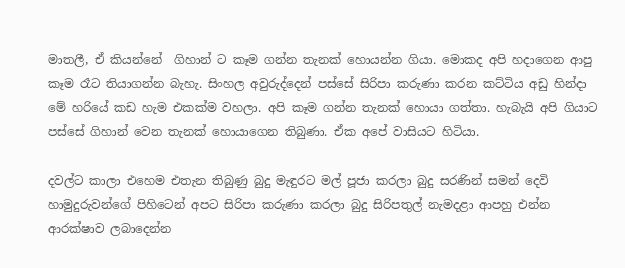මාතලී, ඒ කියන්නේ  ගිහාන් ට කෑම ගන්න තැනක් හොයන්න ගියා. මොකද අපි හදාගෙන ආපු කෑම රෑට තියාගන්න බැහැ. සිංහල අවුරුද්දෙන් පස්සේ සිරිපා කරුණා කරන කට්ටිය අඩු හින්දා මේ හරියේ කඩ හැම එකක්ම වහලා. අපි කෑම ගන්න තැනක් හොයා ගත්තා. හැබැයි අපි ගියාට පස්සේ ගිහාන් වෙන තැනක් හොයාගෙන තිබුණා. ඒක අපේ වාසියට හිටියා.

දවල්ට කාලා එහෙම එතැන තිබුණු බුදු මැඳුරට මල් පූජා කරලා බුදු සරණින් සමන් දෙවි හාමුදුරුවන්ගේ පිහිටෙන් අපට සිරිපා කරුණා කරලා බුදු සිරිපතුල් නැමදළා ආපහු එන්න ආරක්ෂාව ලබාදෙන්න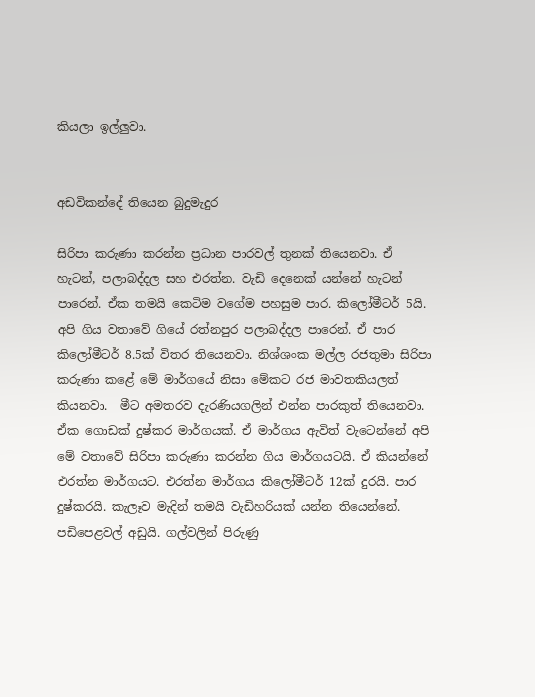කියලා ඉල්ලුවා.


අඩවිකන්දේ තියෙන බුදුමැදුර

සිරිපා කරුණා කරන්න ප්‍රධාන පාරවල් තුනක් තියෙනවා. ඒ හැටන්, පලාබද්දල සහ එරත්න. වැඩි දෙනෙක් යන්නේ හැටන් පාරෙන්. ඒක තමයි කෙටිම වගේම පහසුම පාර. කිලෝමීටර් 5යි. අපි ගිය වතාවේ ගියේ රත්නපුර පලාබද්දල පාරෙන්. ඒ පාර කිලෝමීටර් 8.5ක් විතර තියෙනවා. නිශ්ශංක මල්ල රජතුමා සිරිපා කරුණා කළේ මේ මාර්ගයේ නිසා මේකට රජ මාවතකියලත් කියනවා.  මීට අමතරව දැරණියගලින් එන්න පාරකුත් තියෙනවා. ඒක ගොඩක් දුෂ්කර මාර්ගයක්. ඒ මාර්ගය ඇවිත් වැටෙන්නේ අපි මේ වතාවේ සිරිපා කරුණා කරන්න ගිය මාර්ගයටයි. ඒ කියන්නේ එරත්න මාර්ගයට. එරත්න මාර්ගය කිලෝමීටර් 12ක් දුරයි. පාර දුෂ්කරයි. කැලෑව මැදින් තමයි වැඩිහරියක් යන්න තියෙන්නේ. පඩිපෙළවල් අඩුයි. ගල්වලින් පිරුණු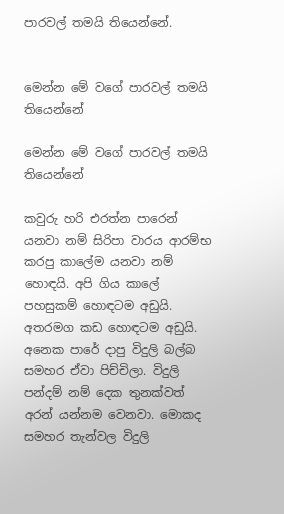පාරවල් තමයි තියෙන්නේ.


මෙන්න මේ වගේ පාරවල් තමයි තියෙන්නේ

මෙන්න මේ වගේ පාරවල් තමයි තියෙන්නේ

කවුරු හරි එරත්න පාරෙන් යනවා නම් සිරිපා වාරය ආරම්භ කරපු කාලේම යනවා නම් හොඳයි. අපි ගිය කාලේ පහසුකම් හොඳටම අඩුයි. අතරමග කඩ හොඳටම අඩුයි. අනෙක පාරේ දාපු විදුලි බල්බ සමහර ඒවා පිච්චිලා. විදුලි පන්දම් නම් දෙක තුනක්වත් අරන් යන්නම වෙනවා. මොකද සමහර තැන්වල විදුලි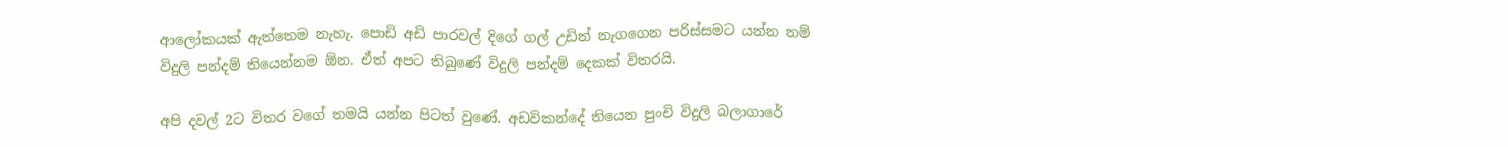ආලෝකයක් ඇත්තෙම නැහැ. පොඩි අඩි පාරවල් දිගේ ගල් උඩින් නැගගෙන පරිස්සමට යන්න නම් විදුලි පන්දම් තියෙන්නම ඕන. ඒත් අපට තිබුණේ විදුලි පන්දම් දෙකක් විතරයි.

අපි දවල් 2ට විතර වගේ තමයි යන්න පිටත් වුණේ. අඩවිකන්දේ තියෙන පුංචි විදුලි බලාගාරේ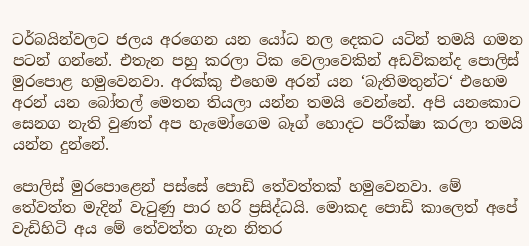ටර්බයින්වලට ජලය අරගෙන යන යෝධ නල දෙකට යටින් තමයි ගමන පටන් ගන්නේ. එතැන පහු කරලා ටික වෙලාවෙකින් අඩවිකන්ද පොලිස් මුරපොළ හමුවෙනවා. අරක්කු එහෙම අරන් යන ‘බැතිමතුන්ට‘ එහෙම අරන් යන බෝතල් මෙතන තියලා යන්න තමයි වෙන්නේ. අපි යනකොට සෙනග නැති වුණත් අප හැමෝගෙම බෑග් හොදට පරීක්ෂා කරලා තමයි යන්න දුන්නේ.

පොලිස් මුරපොළෙන් පස්සේ පොඩි තේවත්තක් හමුවෙනවා. මේ තේවත්ත මැදින් වැටුණු පාර හරි ප්‍රසිද්ධයි. මොකද පොඩි කාලෙත් අපේ වැඩිහිටි අය මේ තේවත්ත ගැන නිතර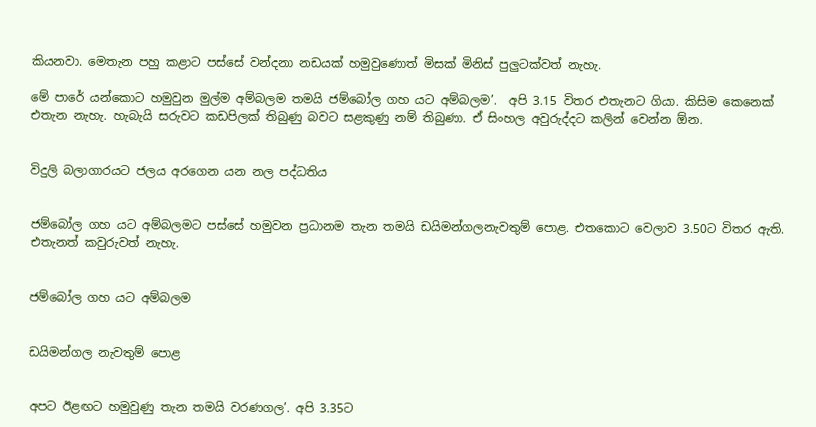කියනවා. මෙතැන පහු කළාට පස්සේ වන්දනා නඩයක් හමුවුණොත් මිසක් මිනිස් පුලුටක්වත් නැහැ.

මේ පාරේ යන්කොට හමුවුන මුල්ම අම්බලම තමයි ජම්බෝල ගහ යට අම්බලම’.  අපි 3.15 විතර එතැනට ගියා. කිසිම කෙනෙක් එතැන නැහැ. හැබැයි සරුවට කඩපිලක් තිබුණු බවට සළකුණු නම් තිබුණා. ඒ සිංහල අවුරුද්දට කලින් වෙන්න ඕන.


විදුලි බලාගාරයට ජලය අරගෙන යන නල පද්ධතිය


ජම්බෝල ගහ යට අම්බලමට පස්සේ හමුවන ප්‍රධානම තැන තමයි ඩයිමන්ගලනැවතුම් පොළ. එතකොට වෙලාව 3.50ට විතර ඇති. එතැනත් කවුරුවත් නැහැ.


ජම්බෝල ගහ යට අම්බලම


ඩයිමන්ගල නැවතුම් පොළ


අපට ඊළඟට හමුවුණු තැන තමයි වරණගල’. අපි 3.35ට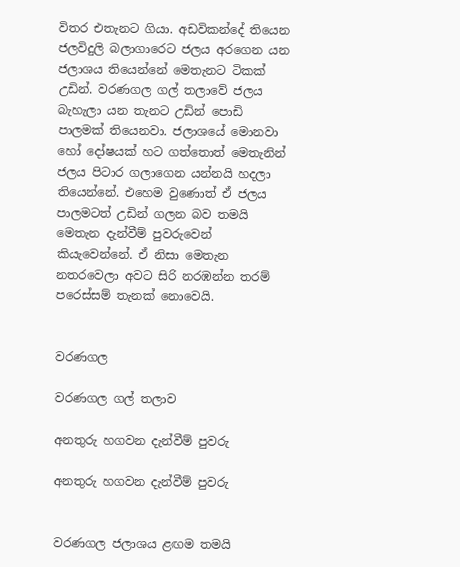විතර එතැනට ගියා. අඩවිකන්දේ තියෙන ජලවිදුලි බලාගාරෙට ජලය අරගෙන යන ජලාශය තියෙන්නේ මෙතැනට ටිකක් උඩින්. වරණගල ගල් තලාවේ ජලය බැහැලා යන තැනට උඩින් පොඩි පාලමක් තියෙනවා. ජලාශයේ මොනවා හෝ දෝෂයක් හට ගත්තොත් මෙතැනින් ජලය පිටාර ගලාගෙන යන්නයි හදලා තියෙන්නේ. එහෙම වුණොත් ඒ ජලය පාලමටත් උඩින් ගලන බව තමයි මෙතැන දැන්වීම් පුවරුවෙන් කියැවෙන්නේ. ඒ නිසා මෙතැන නතරවෙලා අවට සිරි නරඹන්න තරම් පරෙස්සම් තැනක් නොවෙයි.


වරණගල

වරණගල ගල් තලාව

අනතුරු හගවන දැන්වීම් පුවරු

අනතුරු හගවන දැන්වීම් පුවරු


වරණගල ජලාශය ළඟම තමයි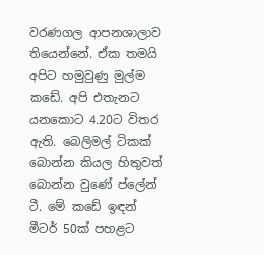වරණගල ආපනශාලාව තියෙන්නේ. ඒක තමයි අපිට හමුවුණු මුල්ම කඩේ. අපි එතැනට යනකොට 4.20ට විතර ඇති. බෙලිමල් ටිකක් බොන්න කියල හිතුවත් බොන්න වුණේ ප්ලේන් ටී. මේ කඩේ ඉඳන් මීටර් 50ක් පහළට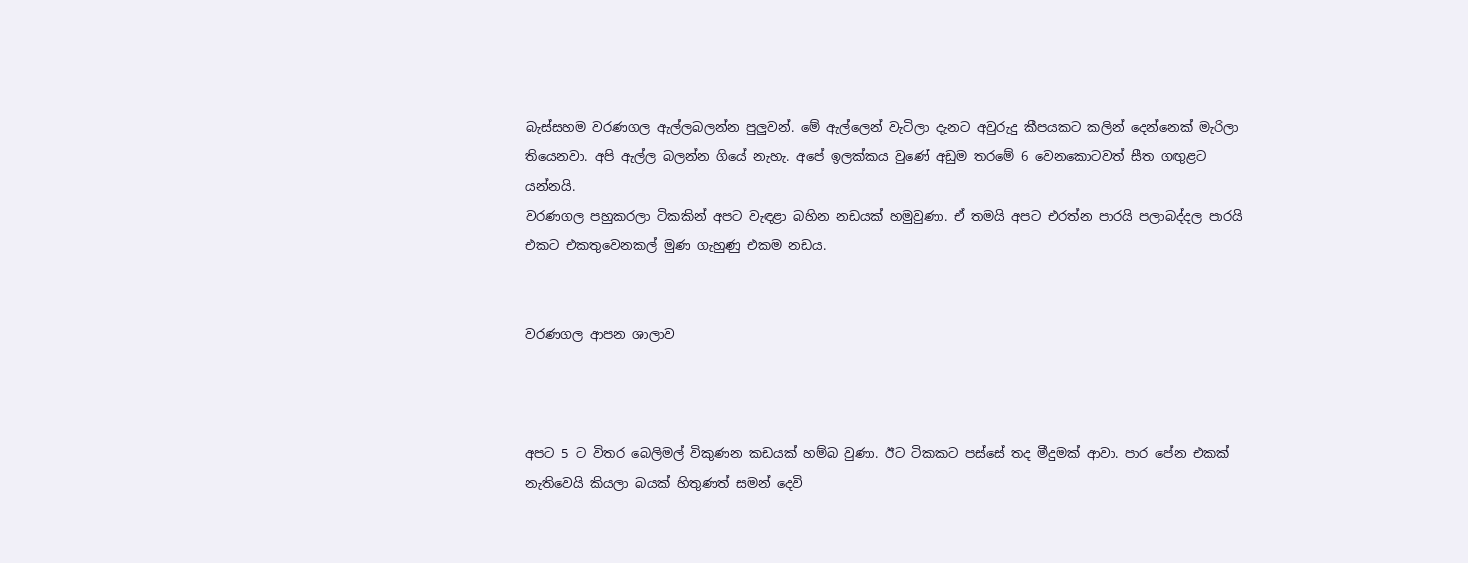බැස්සහම වරණගල ඇල්ලබලන්න පුලුවන්. මේ ඇල්ලෙන් වැටිලා දැනට අවුරුදු කීපයකට කලින් දෙන්නෙක් මැරිලා තියෙනවා. අපි ඇල්ල බලන්න ගියේ නැහැ. අපේ ඉලක්කය වුණේ අඩුම තරමේ 6 වෙනකොටවත් සීත ගඟුළට යන්නයි.
වරණගල පහුකරලා ටිකකින් අපට වැඳළා බහින නඩයක් හමුවුණා. ඒ තමයි අපට එරත්න පාරයි පලාබද්දල පාරයි එකට එකතුවෙනකල් මුණ ගැහුණු එකම නඩය.


වරණගල ආපන ශාලාව



අපට 5 ට විතර බෙලිමල් විකුණන කඩයක් හම්බ වුණා. ඊට ටිකකට පස්සේ තද මීදුමක් ආවා. පාර පේන එකක් නැතිවෙයි කියලා බයක් හිතුණත් සමන් දෙවි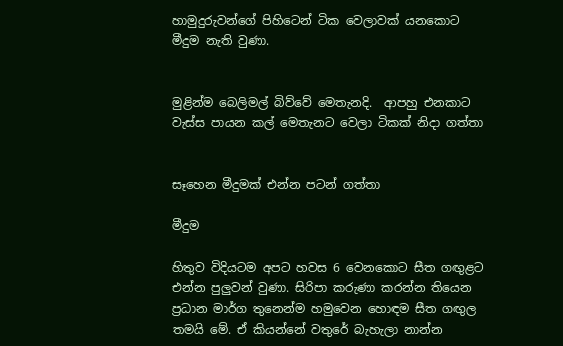හාමුදුරුවන්ගේ පිහිටෙන් ටික වෙලාවක් යනකොට මීදුම නැති වුණා.


මුළින්ම බෙලිමල් බිව්වේ මෙතැනදි.  ආපහු එනකාට වැස්ස පායන කල් මෙතැනට වෙලා ටිකක් නිදා ගත්තා


සෑහෙන මීදුමක් එන්න පටන් ගත්තා

මීදුම

හිතුව විදියටම අපට හවස 6 වෙනකොට සීත ගඟුළට එන්න පුලුවන් වුණා. සිරිපා කරුණා කරන්න තියෙන ප්‍රධාන මාර්ග තුනෙන්ම හමුවෙන හොඳම සීත ගඟුල තමයි මේ. ඒ කියන්නේ වතුරේ බැහැලා නාන්න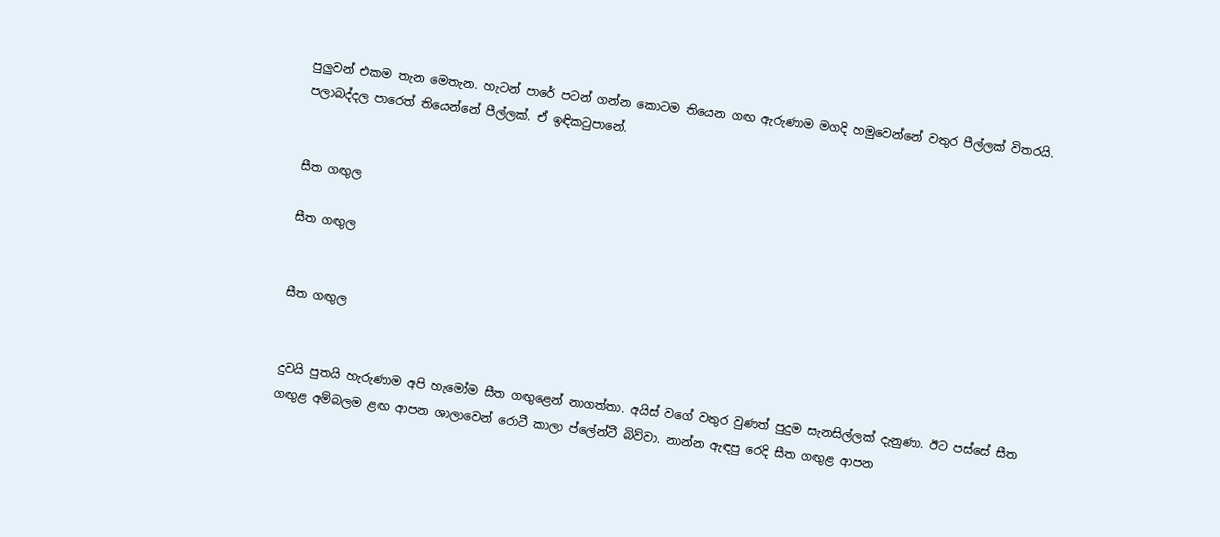පුලුවන් එකම තැන මෙතැන. හැටන් පාරේ පටන් ගන්න කොටම තියෙන ගඟ ඇරුණාම මගදි හමුවෙන්නේ වතුර පීල්ලක් විතරයි. පලාබද්දල පාරෙත් තියෙන්නේ පීල්ලක්. ඒ ඉඳිකටුපානේ.


සීත ගඟුල

සීත ගඟුල


සීත ගඟුල


දුවයි පුතයි හැරුණාම අපි හැමෝම සීත ගඟුළෙන් නාගත්තා. අයිස් වගේ වතුර වුණත් පුදුම සැනසිල්ලක් දැනුණා. ඊට පස්සේ සීත ගඟුළ අම්බලම ළඟ ආපන ශාලාවෙන් රොටී කාලා ප්ලේන්ටී බිව්වා. නාන්න ඇඳපු රෙදි සීත ගඟුළ ආපන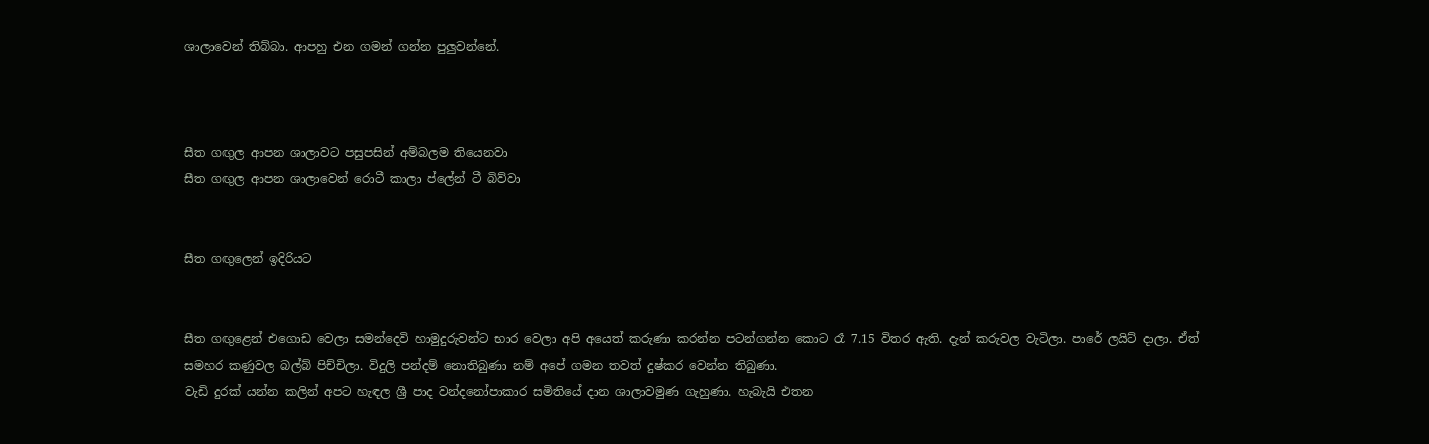ශාලාවෙන් තිබ්බා. ආපහු එන ගමන් ගන්න පුලුවන්නේ.



සීත ගඟුල ආපන ශාලාවට පසුපසින් අම්බලම තියෙනවා
සීත ගඟුල ආපන ශාලාවෙන් රොටී කාලා ප්ලේන් ටී බිව්වා


සීත ගඟුලෙන් ඉදිරියට


සීත ගඟුළෙන් එගොඩ වෙලා සමන්දෙවි හාමුදුරුවන්ට භාර වෙලා අපි අයෙත් කරුණා කරන්න පටන්ගන්න කොට රෑ 7.15 විතර ඇති. දැන් කරුවල වැටිලා. පාරේ ලයිට් දාලා. ඒත් සමහර කණුවල බල්බ් පිච්චිලා. විදුලි පන්දම් නොතිබුණා නම් අපේ ගමන තවත් දුෂ්කර වෙන්න තිබුණා.
වැඩි දුරක් යන්න කලින් අපට හැඳල ශ්‍රී පාද වන්දනෝපාකාර සමිතියේ දාන ශාලාවමුණ ගැහුණා. හැබැයි එතන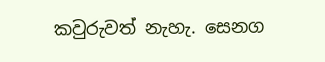කවුරුවත් නැහැ. සෙනග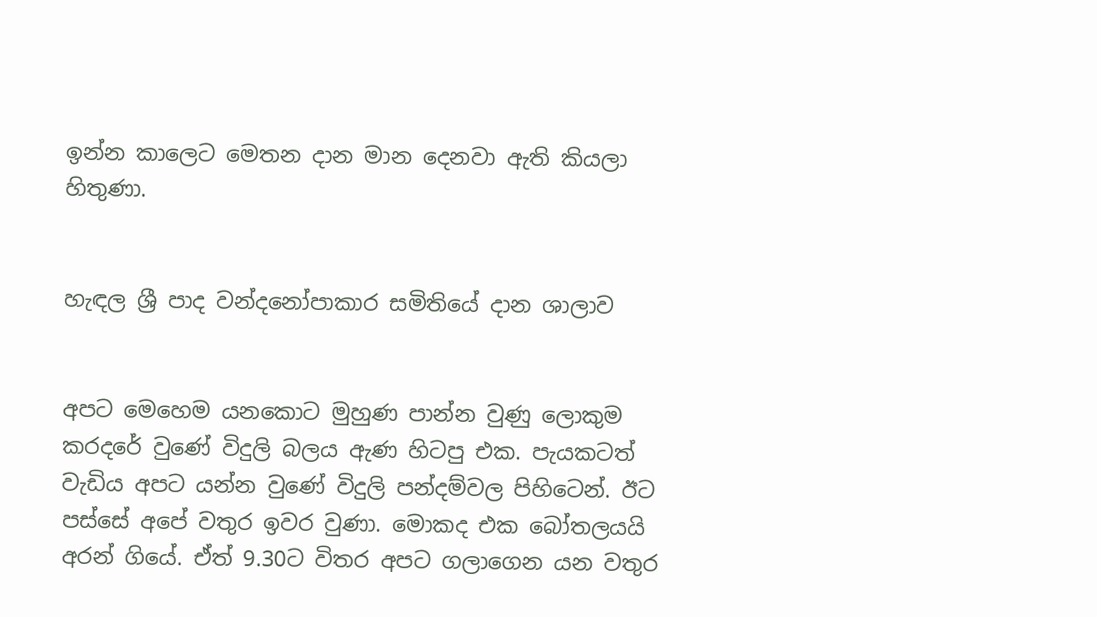ඉන්න කාලෙට මෙතන දාන මාන දෙනවා ඇති කියලා හිතුණා.


හැඳල ශ්‍රී පාද වන්දනෝපාකාර සමිතියේ දාන ශාලාව


අපට මෙහෙම යනකොට මුහුණ පාන්න වුණු ලොකුම කරදරේ වුණේ විදුලි බලය ඇණ හිටපු එක. පැයකටත් වැඩිය අපට යන්න වුණේ විදුලි පන්දම්වල පිහිටෙන්. ඊට පස්සේ අපේ වතුර ඉවර වුණා. මොකද එක බෝතලයයි අරන් ගියේ. ඒත් 9.30ට විතර අපට ගලාගෙන යන වතුර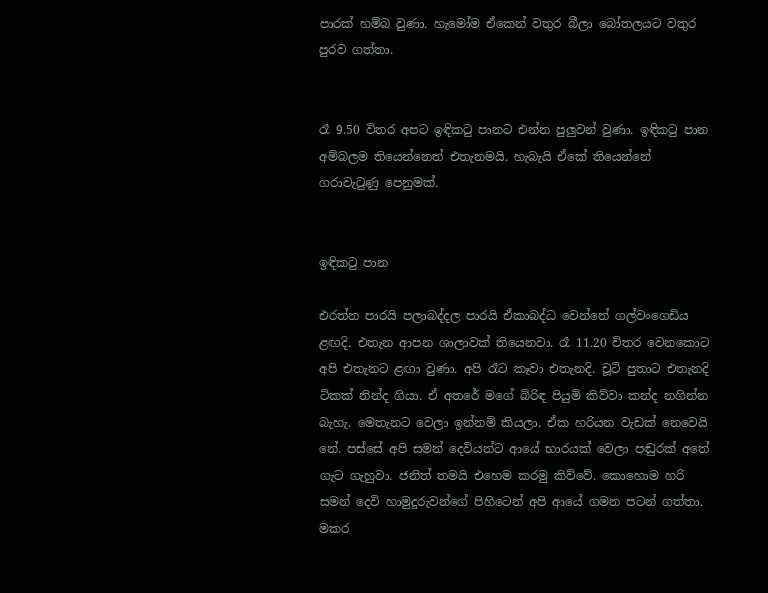පාරක් හම්බ වුණා. හැමෝම ඒකෙන් වතුර බීලා බෝතලයට වතුර පුරව ගත්තා.


රෑ 9.50 විතර අපට ඉඳිකටු පානට එන්න පුලුවන් වුණා. ඉඳිකටු පාන අම්බලම තියෙන්නෙත් එතැනමයි. හැබැයි ඒකේ තියෙන්නේ ගරාවැටුණු පෙනුමක්.


ඉඳිකටු පාන

එරත්න පාරයි පලාබද්දල පාරයි ඒකාබද්ධ වෙන්නේ ගල්වංගෙඩිය ළඟදි. එතැන ආපන ශාලාවක් තියෙනවා. රෑ 11.20 විතර වෙනකොට අපි එතැනට ළඟා වුණා. අපි රෑට කෑවා එතැනදි. චූටි පුතාට එතැනදි ටිකක් නින්ද ගියා. ඒ අතරේ මගේ බිරිඳ පියුමි කිව්වා කන්ද නගින්න බැහැ. මෙතැනට වෙලා ඉන්නම් කියලා. ඒක හරියන වැඩක් නෙවෙයි නේ. පස්සේ අපි සමන් දෙවියන්ට ආයේ භාරයක් වෙලා පඬුරක් අතේ ගැට ගැහුවා. ජනිත් තමයි එහෙම කරමු කිව්වේ. කොහොම හරි සමන් දෙවි හාමුදුරුවන්ගේ පිහිටෙන් අපි ආයේ ගමන පටන් ගත්තා. මකර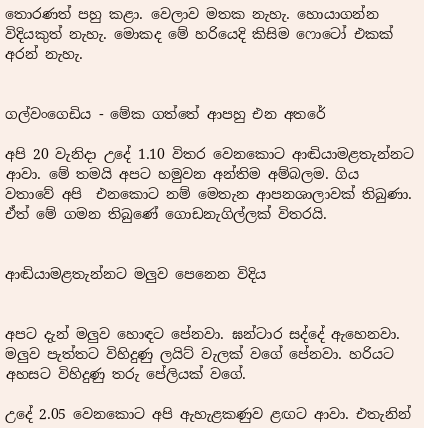තොරණත් පහු කළා. වෙලාව මතක නැහැ. හොයාගන්න විදියකුත් නැහැ. මොකද මේ හරියෙදි කිසිම ෆොටෝ එකක් අරන් නැහැ.


ගල්වංගෙඩිය - මේක ගත්තේ ආපහු එන අතරේ

අපි 20 වැනිදා උදේ 1.10 විතර වෙනකොට ආඬියාමළතැන්නට ආවා. මේ තමයි අපට හමුවන අන්තිම අම්බලම. ගිය වතාවේ අපි  එනකොට නම් මෙතැන ආපනශාලාවක් තිබුණා. ඒත් මේ ගමන තිබුණේ ගොඩනැගිල්ලක් විතරයි.


ආඬියාමළතැන්නට මලුව පෙනෙන විදිය


අපට දැන් මලුව හොඳට පේනවා. ඝන්ටාර සද්දේ ඇහෙනවා. මලුව පැත්තට විහිදුණු ලයිට් වැලක් වගේ පේනවා. හරියට අහසට විහිදුණු තරු පේලියක් වගේ.

උදේ 2.05 වෙනකොට අපි ඇහැළකණුව ළඟට ආවා. එතැනින්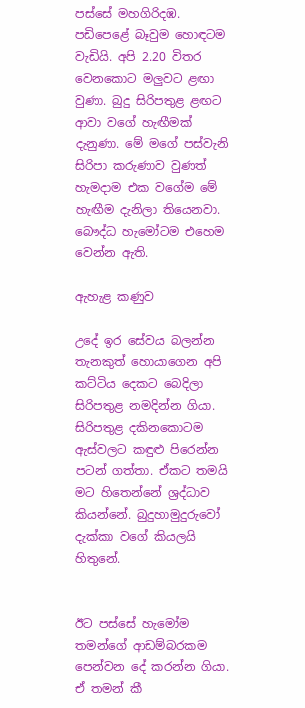පස්සේ මහගිරිදඹ. පඩිපෙළේ බෑවුම හොඳටම වැඩියි. අපි 2.20 විතර වෙනකොට මලුවට ළඟා වුණා. බුදු සිරිපතුළ ළඟට ආවා වගේ හැඟීමක් දැනුණා. මේ මගේ පස්වැනි සිරිපා කරුණාව වුණත් හැමදාම එක වගේම මේ හැඟීම දැනිලා තියෙනවා. බෞද්ධ හැමෝටම එහෙම වෙන්න ඇති.

ඇහැළ කණුව

උදේ ඉර සේවය බලන්න තැනකුත් හොයාගෙන අපි කට්ටිය දෙකට බෙදිලා සිරිපතුළ නමදින්න ගියා. සිරිපතුළ දකිනකොටම ඇස්වලට කඳුළු පිරෙන්න පටන් ගත්තා. ඒකට තමයි මට හිතෙන්නේ ශ්‍රද්ධාව කියන්නේ. බුදුහාමුදුරුවෝ දැක්කා වගේ කියලයි හිතුනේ.


ඊට පස්සේ හැමෝම තමන්ගේ ආඩම්බරකම පෙන්වන දේ කරන්න ගියා. ඒ තමන් කී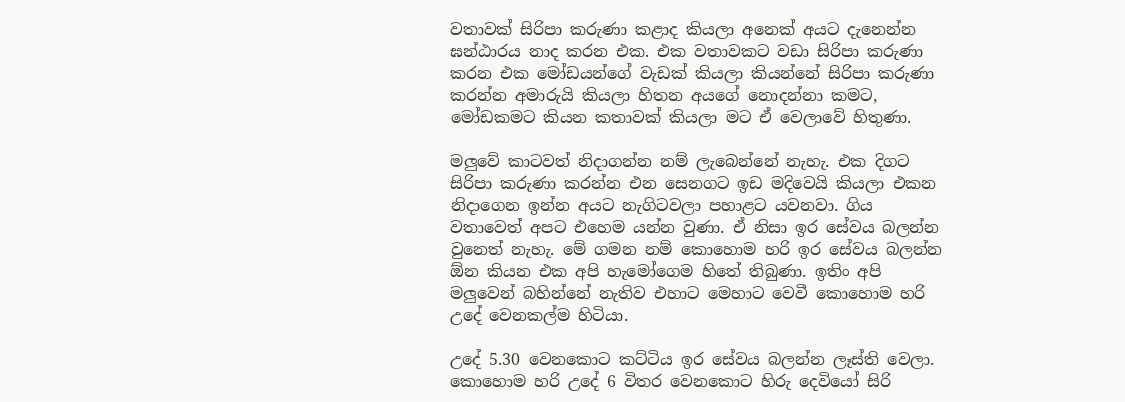වතාවක් සිරිපා කරුණා කළාද කියලා අනෙක් අයට දැනෙන්න ඝන්ඨාරය නාද කරන එක. එක වතාවකට වඩා සිරිපා කරුණා කරන එක මෝඩයන්ගේ වැඩක් කියලා කියන්නේ සිරිපා කරුණා කරන්න අමාරුයි කියලා හිතන අයගේ නොදන්නා කමට, මෝඩකමට කියන කතාවක් කියලා මට ඒ වෙලාවේ හිතුණා.

මලුවේ කාටවත් නිදාගන්න නම් ලැබෙන්නේ නැහැ. එක දිගට සිරිපා කරුණා කරන්න එන සෙනගට ඉඩ මදිවෙයි කියලා එකන නිදාගෙන ඉන්න අයට නැගිටවලා පහාළට යවනවා. ගිය වතාවෙත් අපට එහෙම යන්න වුණා. ඒ නිසා ඉර සේවය බලන්න වුනෙත් නැහැ. මේ ගමන නම් කොහොම හරි ඉර සේවය බලන්න ඕන කියන එක අපි හැමෝගෙම හිතේ තිබුණා. ඉතිං අපි මලුවෙන් බහින්නේ නැතිව එහාට මෙහාට වෙවී කොහොම හරි උදේ වෙනකල්ම හිටියා.

උදේ 5.30 වෙනකොට කට්ටිය ඉර සේවය බලන්න ලෑස්ති වෙලා. කොහොම හරි උදේ 6 විතර වෙනකොට හිරු දෙවියෝ සිරි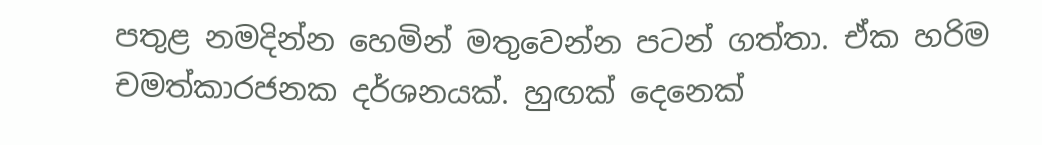පතුළ නමදින්න හෙමින් මතුවෙන්න පටන් ගත්තා. ඒක හරිම චමත්කාරජනක දර්ශනයක්. හුඟක් දෙනෙක්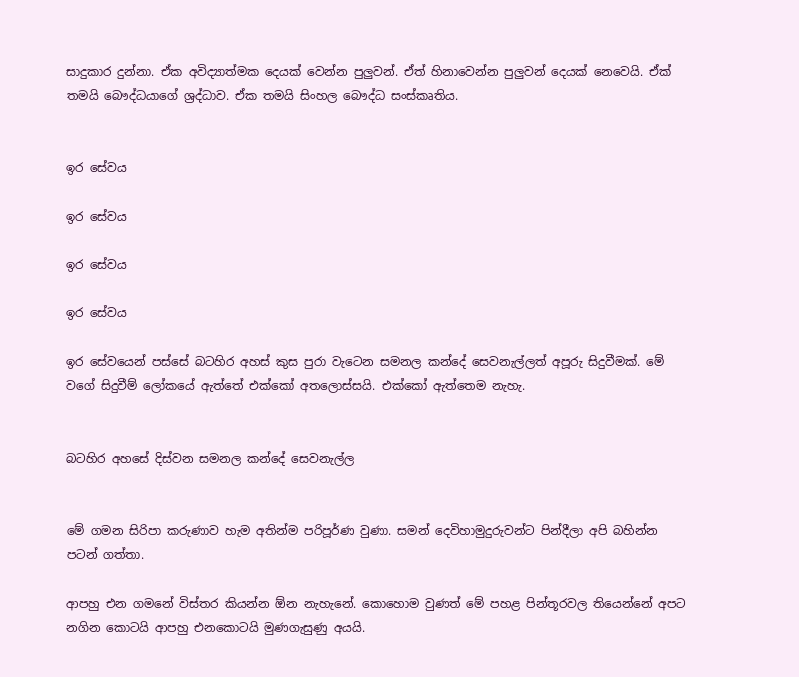සාදුකාර දුන්නා. ඒක අවිද්‍යාත්මක දෙයක් වෙන්න පුලුවන්. ඒත් හිනාවෙන්න පුලුවන් දෙයක් නෙවෙයි. ඒක් තමයි බෞද්ධයාගේ ශ්‍රද්ධාව. ඒක තමයි සිංහල බෞද්ධ සංස්කෘතිය.


ඉර සේවය

ඉර සේවය

ඉර සේවය

ඉර සේවය

ඉර සේවයෙන් පස්සේ බටහිර අහස් කුස පුරා වැටෙන සමනල කන්දේ සෙවනැල්ලත් අපූරු සිදුවීමක්. මේ වගේ සිදුවීම් ලෝකයේ ඇත්තේ එක්කෝ අතලොස්සයි. එක්කෝ ඇත්තෙම නැහැ.


බටහිර අහසේ දිස්වන සමනල කන්දේ සෙවනැල්ල


මේ ගමන සිරිපා කරුණාව හැම අතින්ම පරිපූර්ණ වුණා. සමන් දෙවිහාමුදුරුවන්ට පින්දීලා අපි බහින්න පටන් ගත්තා.

ආපහු එන ගමනේ විස්තර කියන්න ඕන නැහැනේ. කොහොම වුණත් මේ පහළ පින්තූරවල තියෙන්නේ අපට නගින කොටයි ආපහු එනකොටයි මුණගැසුණු අයයි.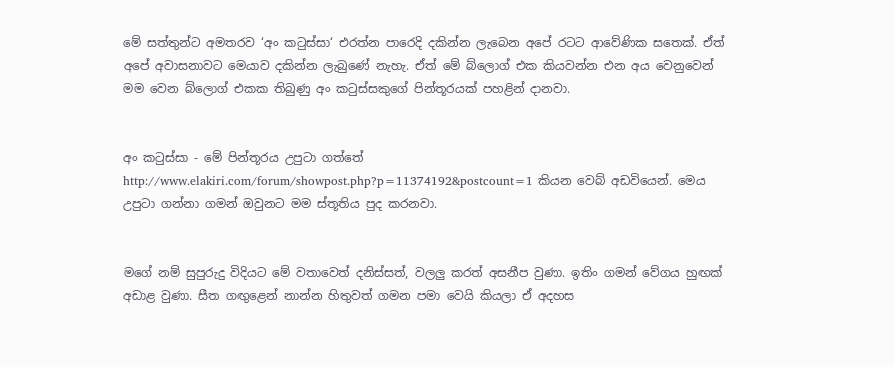මේ සත්තුන්ට අමතරව ‘අං කටුස්සා‘ එරත්න පාරෙදි දකින්න ලැබෙන අපේ රටට ආවේණික සතෙක්. ඒත් අපේ අවාසනාවට මෙයාව දකින්න ලැබුණේ නැහැ. ඒත් මේ බ්ලොග් එක කියවන්න එන අය වෙනුවෙන් මම වෙන බ්ලොග් එකක තිබුණු අං කටුස්සකුගේ පින්තූරයක් පහළින් දානවා.


අං කටුස්සා - මේ පින්තූරය උපුටා ගත්තේ http://www.elakiri.com/forum/showpost.php?p=11374192&postcount=1 කියන වෙබ් අඩවියෙන්. මෙය උපුටා ගන්නා ගමන් ඔවුනට මම ස්තූතිය පුද කරනවා.


මගේ නම් සුපුරුදු විදියට මේ වතාවෙත් දනිස්සත්, වලලු කරත් අසනීප වුණා. ඉතිං ගමන් වේගය හුඟක් අඩාළ වුණා. සීත ගඟුළෙන් නාන්න හිතුවත් ගමන පමා වෙයි කියලා ඒ අදහස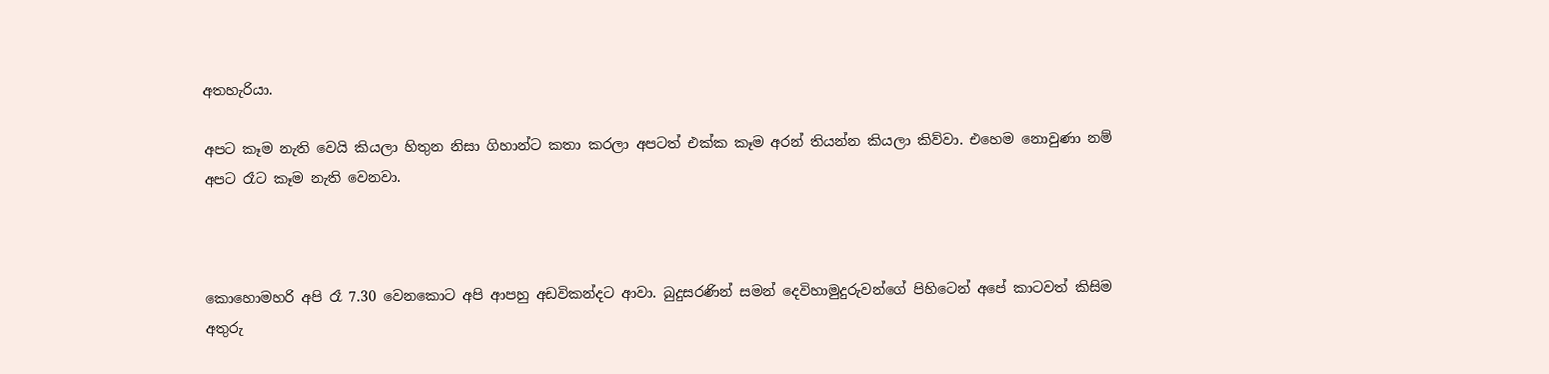අතහැරියා.

අපට කෑම නැති වෙයි කියලා හිතුන නිසා ගිහාන්ට කතා කරලා අපටත් එක්ක කෑම අරන් තියන්න කියලා කිව්වා. එහෙම නොවුණා නම් අපට රෑට කෑම නැති වෙනවා.



කොහොමහරි අපි රෑ 7.30 වෙනකොට අපි ආපහු අඩවිකන්දට ආවා. බුදුසරණින් සමන් දෙවිහාමුදුරුවන්ගේ පිහිටෙන් අපේ කාටවත් කිසිම අතුරු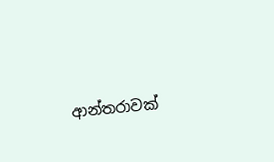ආන්තරාවක්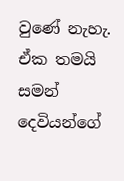වුණේ නැහැ. ඒක තමයි සමන් දෙවියන්ගේ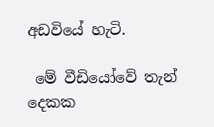අඩවියේ හැටි.

 මේ වීඩියෝවේ තැන් දෙකක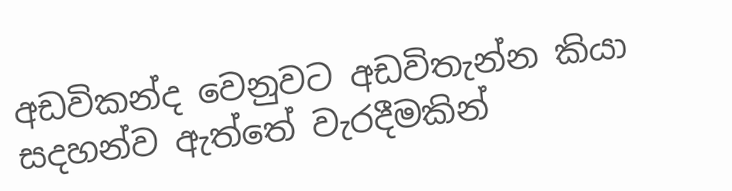අඩවිකන්ද වෙනුවට අඩවිතැන්න කියා සදහන්ව ඇත්තේ වැරදීමකින්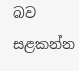බව සළකන්න